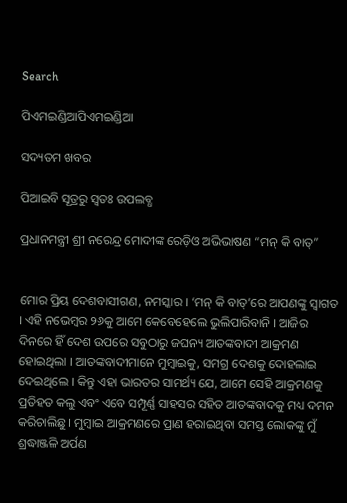Search

ପିଏମଇଣ୍ଡିଆପିଏମଇଣ୍ଡିଆ

ସଦ୍ୟତମ ଖବର

ପିଆଇବି ସୂତ୍ରରୁ ସ୍ବତଃ ଉପଲବ୍ଧ

ପ୍ରଧାନମନ୍ତ୍ରୀ ଶ୍ରୀ ନରେନ୍ଦ୍ର ମୋଦୀଙ୍କ ରେଡ଼ିଓ ଅଭିଭାଷଣ “ମନ୍ କି ବାତ୍‌”


ମୋର ପ୍ରିୟ ଦେଶବାସୀଗଣ, ନମସ୍କାର । ‘ମନ୍ କି ବାତ୍‌’ରେ ଆପଣଙ୍କୁ ସ୍ୱାଗତ । ଏହି ନଭେମ୍ବର ୨୬କୁ ଆମେ କେବେହେଲେ ଭୁଲିପାରିବାନି । ଆଜିର ଦିନରେ ହିଁ ଦେଶ ଉପରେ ସବୁଠାରୁ ଜଘନ୍ୟ ଆତଙ୍କବାଦୀ ଆକ୍ରମଣ ହୋଇଥିଲା । ଆତଙ୍କବାଦୀମାନେ ମୁମ୍ବାଇକୁ, ସମଗ୍ର ଦେଶକୁ ଦୋହଲାଇ ଦେଇଥିଲେ । କିନ୍ତୁ ଏହା ଭାରତର ସାମର୍ଥ୍ୟ ଯେ, ଆମେ ସେହି ଆକ୍ରମଣକୁ ପ୍ରତିହତ କଲୁ ଏବଂ ଏବେ ସମ୍ପୂର୍ଣ୍ଣ ସାହସର ସହିତ ଆତଙ୍କବାଦକୁ ମଧ୍ୟ ଦମନ କରିଚାଲିଛୁ । ମୁମ୍ବାଇ ଆକ୍ରମଣରେ ପ୍ରାଣ ହରାଇଥିବା ସମସ୍ତ ଲୋକଙ୍କୁ ମୁଁ ଶ୍ରଦ୍ଧାଞ୍ଜଳି ଅର୍ପଣ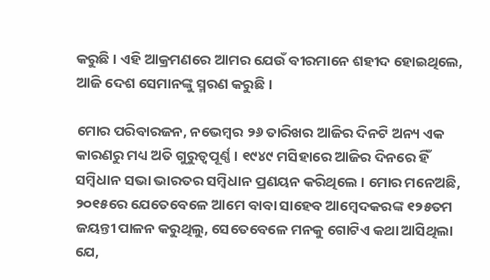କରୁଛି । ଏହି ଆକ୍ରମଣରେ ଆମର ଯେଉଁ ବୀରମାନେ ଶହୀଦ ହୋଇଥିଲେ, ଆଜି ଦେଶ ସେମାନଙ୍କୁ ସ୍ମରଣ କରୁଛି ।

ମୋର ପରିବାରଜନ, ନଭେମ୍ବର ୨୬ ତାରିଖର ଆଜିର ଦିନଟି ଅନ୍ୟ ଏକ କାରଣରୁ ମଧ୍ୟ ଅତି ଗୁରୁତ୍ୱପୂର୍ଣ୍ଣ । ୧୯୪୯ ମସିହାରେ ଆଜିର ଦିନରେ ହିଁ ସମ୍ବିଧାନ ସଭା ଭାରତର ସମ୍ବିଧାନ ପ୍ରଣୟନ କରିଥିଲେ । ମୋର ମନେଅଛି, ୨୦୧୫ରେ ଯେତେବେଳେ ଆମେ ବାବା ସାହେବ ଆମ୍ବେଦକରଙ୍କ ୧୨୫ତମ ଜୟନ୍ତୀ ପାଳନ କରୁଥିଲୁ, ସେତେବେଳେ ମନକୁ ଗୋଟିଏ କଥା ଆସିଥିଲା ଯେ,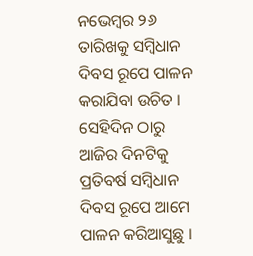ନଭେମ୍ବର ୨୬ ତାରିଖକୁ ସମ୍ବିଧାନ ଦିବସ ରୂପେ ପାଳନ କରାଯିବା ଉଚିତ । ସେହିଦିନ ଠାରୁ ଆଜିର ଦିନଟିକୁ ପ୍ରତିବର୍ଷ ସମ୍ବିଧାନ ଦିବସ ରୂପେ ଆମେ ପାଳନ କରିଆସୁଛୁ ।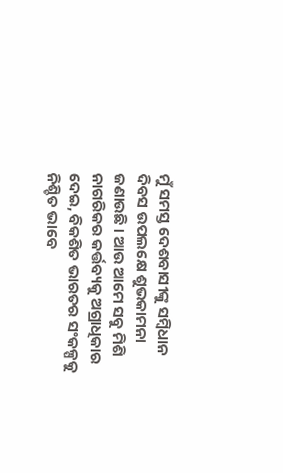ମୁଁ ସମସ୍ତ ଦେଶବାସୀଙ୍କୁ ସମ୍ବିଧାନ ଦିବସ ଉପଲକ୍ଷେ ଶୁଭକାମନା ଜଣାଉଛି । ଆଉ ଆମେ ସବୁ ମିଶି ନାଗରିକର କର୍ତ୍ତବ୍ୟକୁ ଅଗ୍ରାଧିକାର ଦେଇ, ବିକଶିତ ଭାରତର ସଂକଳ୍ପକୁ ନିଶ୍ଚିତ ଭାବେ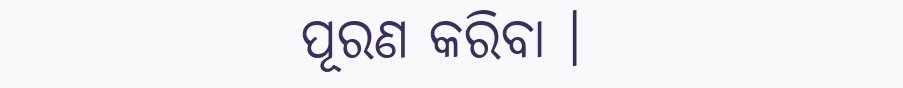ପୂରଣ କରିବା ।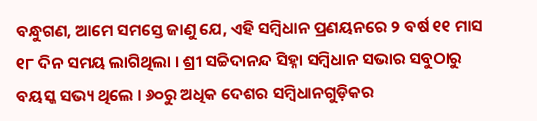ବନ୍ଧୁଗଣ, ଆମେ ସମସ୍ତେ ଜାଣୁ ଯେ, ଏହି ସମ୍ବିଧାନ ପ୍ରଣୟନରେ ୨ ବର୍ଷ ୧୧ ମାସ ୧୮ ଦିନ ସମୟ ଲାଗିଥିଲା । ଶ୍ରୀ ସଚ୍ଚିଦାନନ୍ଦ ସିହ୍ନା ସମ୍ବିଧାନ ସଭାର ସବୁଠାରୁ ବୟସ୍କ ସଭ୍ୟ ଥିଲେ । ୬୦ରୁ ଅଧିକ ଦେଶର ସମ୍ବିଧାନଗୁଡ଼ିକର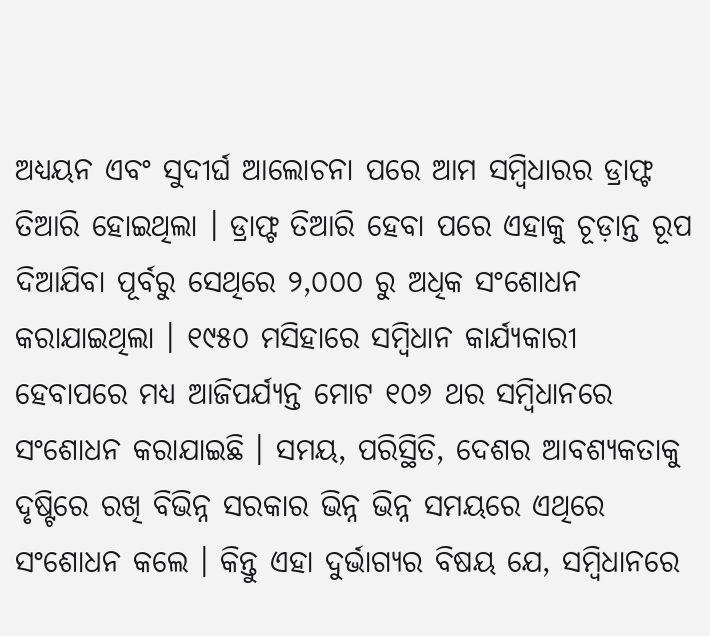ଅଧ୍ୟୟନ ଏବଂ ସୁଦୀର୍ଘ ଆଲୋଚନା ପରେ ଆମ ସମ୍ବିଧାରର ଡ୍ରାଫ୍ଟ ତିଆରି ହୋଇଥିଲା । ଡ୍ରାଫ୍ଟ ତିଆରି ହେବା ପରେ ଏହାକୁ ଚୂଡ଼ାନ୍ତ ରୂପ ଦିଆଯିବା ପୂର୍ବରୁ ସେଥିରେ ୨,୦୦୦ ରୁ ଅଧିକ ସଂଶୋଧନ କରାଯାଇଥିଲା । ୧୯୫୦ ମସିହାରେ ସମ୍ବିଧାନ କାର୍ଯ୍ୟକାରୀ ହେବାପରେ ମଧ୍ୟ ଆଜିପର୍ଯ୍ୟନ୍ତ ମୋଟ ୧୦୬ ଥର ସମ୍ବିଧାନରେ ସଂଶୋଧନ କରାଯାଇଛି । ସମୟ, ପରିସ୍ଥିତି, ଦେଶର ଆବଶ୍ୟକତାକୁ ଦୃଷ୍ଟିରେ ରଖି ବିଭିନ୍ନ ସରକାର ଭିନ୍ନ ଭିନ୍ନ ସମୟରେ ଏଥିରେ ସଂଶୋଧନ କଲେ । କିନ୍ତୁ ଏହା ଦୁର୍ଭାଗ୍ୟର ବିଷୟ ଯେ, ସମ୍ବିଧାନରେ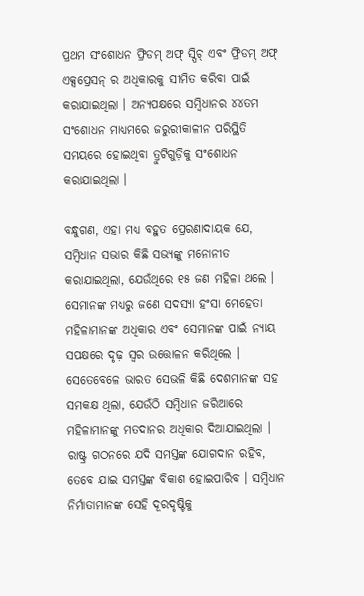ପ୍ରଥମ ସଂଶୋଧନ ଫ୍ରିଡମ୍ ଅଫ୍ ସ୍ପିଚ୍ ଏବଂ ଫ୍ରିଡମ୍ ଅଫ୍ ଏକ୍ସପ୍ରେସନ୍ ର ଅଧିକାରକୁ ସୀମିତ କରିବା ପାଇଁ କରାଯାଇଥିଲା । ଅନ୍ୟପକ୍ଷରେ ସମ୍ବିଧାନର ୪୪ତମ ସଂଶୋଧନ ମାଧ୍ୟମରେ ଜରୁରୀକାଳୀନ ପରିସ୍ଥିତି ସମୟରେ ହୋଇଥିବା ତ୍ରୁଟିଗୁଡ଼ିକୁ ସଂଶୋଧନ କରାଯାଇଥିଲା ।

ବନ୍ଧୁଗଣ, ଏହା ମଧ୍ୟ ବହୁତ ପ୍ରେରଣାଦାୟକ ଯେ, ସମ୍ବିଧାନ ସଭାର କିଛି ସଭ୍ୟଙ୍କୁ ମନୋନୀତ କରାଯାଇଥିଲା, ଯେଉଁଥିରେ ୧୫ ଜଣ ମହିଳା ଥଲେ । ସେମାନଙ୍କ ମଧ୍ୟରୁ ଜଣେ ସଦସ୍ୟା ହଂସା ମେହେତା ମହିଳାମାନଙ୍କ ଅଧିକାର ଏବଂ ସେମାନଙ୍କ ପାଇଁ ନ୍ୟାୟ ସପକ୍ଷରେ ଦୃଢ଼ ସ୍ୱର ଉତ୍ତୋଳନ କରିଥିଲେ । ସେତେବେଳେ ଭାରତ ସେଭଳି କିଛି ଦେଶମାନଙ୍କ ସହ ସମକକ୍ଷ ଥିଲା, ଯେଉଁଠି ସମ୍ବିଧାନ ଜରିଆରେ ମହିଳାମାନଙ୍କୁ ମତଦାନର ଅଧିକାର ଦିଆଯାଇଥିଲା । ରାଷ୍ଟ୍ର ଗଠନରେ ଯଦି ସମସ୍ତଙ୍କ ଯୋଗଦାନ ରହିବ, ତେବେ ଯାଇ ସମସ୍ତଙ୍କ ବିକାଶ ହୋଇପାରିବ । ସମ୍ବିଧାନ ନିର୍ମାତାମାନଙ୍କ ସେହି ଦୂରଦୃଷ୍ଟିକୁ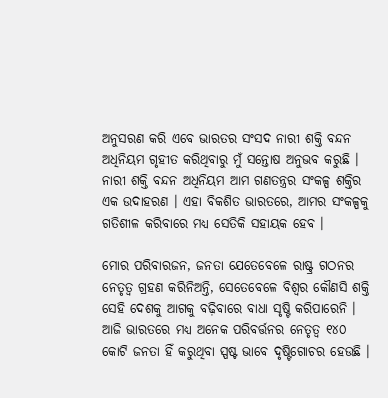ଅନୁସରଣ କରି ଏବେ ଭାରତର ସଂସଦ ନାରୀ ଶକ୍ତି ବନ୍ଦନ ଅଧିନିୟମ ଗୃହୀତ କରିଥିବାରୁ ମୁଁ ସନ୍ତୋଷ ଅନୁଭବ କରୁଛି । ନାରୀ ଶକ୍ତି ବନ୍ଦନ ଅଧିନିୟମ ଆମ ଗଣତନ୍ତ୍ରର ସଂକଳ୍ପ ଶକ୍ତିର ଏକ ଉଦାହରଣ । ଏହା ବିକଶିତ ଭାରତରେ, ଆମର ସଂକଳ୍ପକୁ ଗତିଶୀଳ କରିବାରେ ମଧ୍ୟ ସେତିକି ସହାୟକ ହେବ ।

ମୋର ପରିବାରଜନ, ଜନତା ଯେତେବେଳେ ରାଷ୍ଟ୍ର ଗଠନର ନେତୃତ୍ୱ ଗ୍ରହଣ କରିନିଅନ୍ତି, ସେତେବେଳେ ବିଶ୍ୱର କୌଣସି ଶକ୍ତି ସେହି ଦେଶକୁ ଆଗକୁ ବଢ଼ିବାରେ ବାଧା ସୃଷ୍ଟି କରିପାରେନି । ଆଜି ଭାରତରେ ମଧ୍ୟ ଅନେକ ପରିବର୍ତ୍ତନର ନେତୃତ୍ୱ ୧୪୦ କୋଟି ଜନତା ହିଁ କରୁଥିବା ସ୍ପଷ୍ଟ ଭାବେ ଦୃଷ୍ଟିଗୋଚର ହେଉଛି ।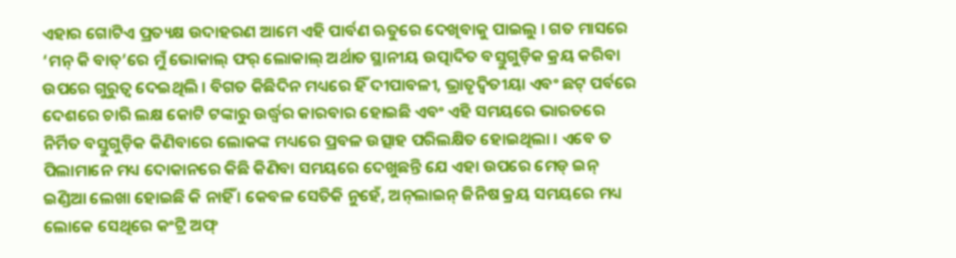ଏହାର ଗୋଟିଏ ପ୍ରତ୍ୟକ୍ଷ ଉଦାହରଣ ଆମେ ଏହି ପାର୍ବଣ ଋତୁରେ ଦେଖିବାକୁ ପାଇଲୁ । ଗତ ମାସରେ ‘ମନ୍ କି ବାତ୍‌’ରେ ମୁଁ ଭୋକାଲ୍ ଫର୍ ଲୋକାଲ୍ ଅର୍ଥାତ ସ୍ଥାନୀୟ ଉତ୍ପାଦିତ ବସ୍ତୁଗୁଡ଼ିକ କ୍ରୟ କରିବା ଉପରେ ଗୁରୁତ୍ୱ ଦେଇଥିଲି । ବିଗତ କିଛିଦିନ ମଧ୍ୟରେ ହିଁ ଦୀପାବଳୀ, ଭ୍ରାତୃଦ୍ୱିତୀୟା ଏବଂ ଛଟ୍ ପର୍ବରେ ଦେଶରେ ଚାରି ଲକ୍ଷ କୋଟି ଟଙ୍କାରୁ ଉର୍ଦ୍ଧ୍ୱର କାରବାର ହୋଇଛି ଏବଂ ଏହି ସମୟରେ ଭାରତରେ ନିର୍ମିତ ବସ୍ତୁଗୁଡ଼ିକ କିଣିବାରେ ଲୋକଙ୍କ ମଧ୍ୟରେ ପ୍ରବଳ ଉତ୍ସାହ ପରିଲକ୍ଷିତ ହୋଇଥିଲା । ଏବେ ତ ପିଲାମାନେ ମଧ୍ୟ ଦୋକାନରେ କିଛି କିଣିବା ସମୟରେ ଦେଖୁଛନ୍ତି ଯେ ଏହା ଉପରେ ମେଡ୍ ଇନ୍ ଇଣ୍ଡିଆ ଲେଖା ହୋଇଛି କି ନାହିଁ । କେବଳ ସେତିକି ନୁହେଁ, ଅନ୍‌ଲାଇନ୍ ଜିନିଷ କ୍ରୟ ସମୟରେ ମଧ୍ୟ ଲୋକେ ସେଥିରେ କଂଟ୍ରି ଅଫ୍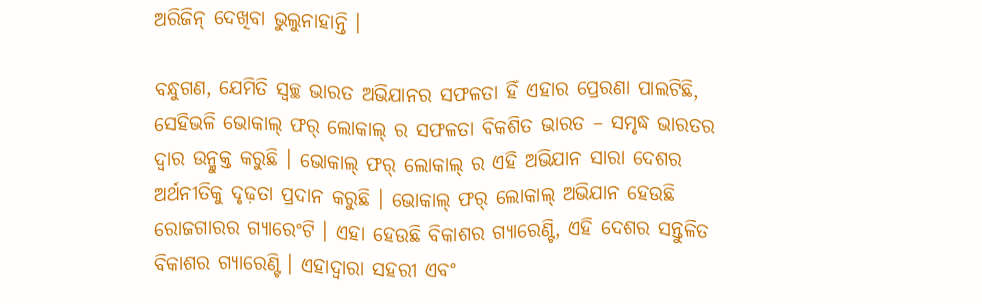ଅରିଜିନ୍ ଦେଖିବା ଭୁଲୁନାହାନ୍ତି ।

ବନ୍ଧୁଗଣ, ଯେମିତି ସ୍ୱଚ୍ଛ ଭାରତ ଅଭିଯାନର ସଫଳତା ହିଁ ଏହାର ପ୍ରେରଣା ପାଲଟିଛି, ସେହିଭଳି ଭୋକାଲ୍ ଫର୍ ଲୋକାଲ୍ ର ସଫଳତା ବିକଶିତ ଭାରତ – ସମୃଦ୍ଧ ଭାରତର ଦ୍ୱାର ଉନ୍ମୁକ୍ତ କରୁଛି । ଭୋକାଲ୍ ଫର୍ ଲୋକାଲ୍ ର ଏହି ଅଭିଯାନ ସାରା ଦେଶର ଅର୍ଥନୀତିକୁ ଦୃଢ଼ତା ପ୍ରଦାନ କରୁଛି । ଭୋକାଲ୍ ଫର୍ ଲୋକାଲ୍ ଅଭିଯାନ ହେଉଛି ରୋଜଗାରର ଗ୍ୟାରେଂଟି । ଏହା ହେଉଛି ବିକାଶର ଗ୍ୟାରେଣ୍ଟି, ଏହି ଦେଶର ସନ୍ତୁଳିତ ବିକାଶର ଗ୍ୟାରେଣ୍ଟି । ଏହାଦ୍ୱାରା ସହରୀ ଏବଂ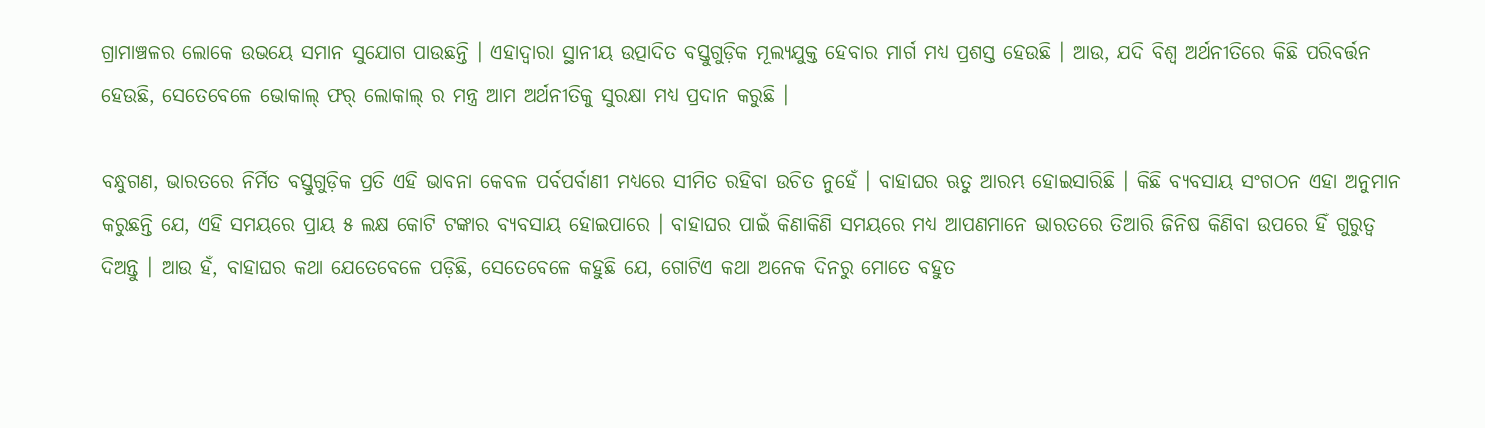ଗ୍ରାମାଞ୍ଚଳର ଲୋକେ ଉଭୟେ ସମାନ ସୁଯୋଗ ପାଉଛନ୍ତି । ଏହାଦ୍ୱାରା ସ୍ଥାନୀୟ ଉତ୍ପାଦିତ ବସ୍ତୁଗୁଡ଼ିକ ମୂଲ୍ୟଯୁକ୍ତ ହେବାର ମାର୍ଗ ମଧ୍ୟ ପ୍ରଶସ୍ତ ହେଉଛି । ଆଉ, ଯଦି ବିଶ୍ୱ ଅର୍ଥନୀତିରେ କିଛି ପରିବର୍ତ୍ତନ ହେଉଛି, ସେତେବେଳେ ଭୋକାଲ୍ ଫର୍ ଲୋକାଲ୍ ର ମନ୍ତ୍ର ଆମ ଅର୍ଥନୀତିକୁ ସୁରକ୍ଷା ମଧ୍ୟ ପ୍ରଦାନ କରୁଛି ।

ବନ୍ଧୁଗଣ, ଭାରତରେ ନିର୍ମିତ ବସ୍ତୁଗୁଡ଼ିକ ପ୍ରତି ଏହି ଭାବନା କେବଳ ପର୍ବପର୍ବାଣୀ ମଧ୍ୟରେ ସୀମିତ ରହିବା ଉଚିତ ନୁହେଁ । ବାହାଘର ଋତୁ ଆରମ୍ଭ ହୋଇସାରିଛି । କିଛି ବ୍ୟବସାୟ ସଂଗଠନ ଏହା ଅନୁମାନ କରୁଛନ୍ତି ଯେ, ଏହି ସମୟରେ ପ୍ରାୟ ୫ ଲକ୍ଷ କୋଟି ଟଙ୍କାର ବ୍ୟବସାୟ ହୋଇପାରେ । ବାହାଘର ପାଇଁ କିଣାକିଣି ସମୟରେ ମଧ୍ୟ ଆପଣମାନେ ଭାରତରେ ତିଆରି ଜିନିଷ କିଣିବା ଉପରେ ହିଁ ଗୁରୁତ୍ୱ ଦିଅନ୍ତୁ । ଆଉ ହଁ, ବାହାଘର କଥା ଯେତେବେଳେ ପଡ଼ିଛି, ସେତେବେଳେ କହୁଛି ଯେ, ଗୋଟିଏ କଥା ଅନେକ ଦିନରୁ ମୋତେ ବହୁତ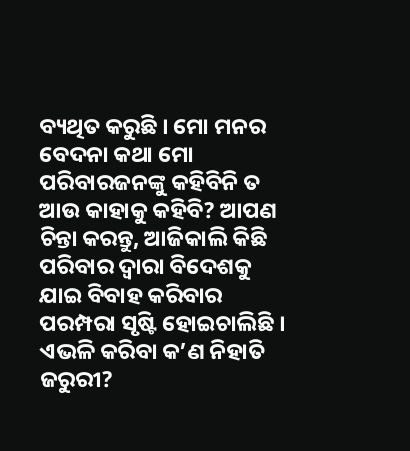ବ୍ୟଥିତ କରୁଛି । ମୋ ମନର ବେଦନା କଥା ମୋ ପରିବାରଜନଙ୍କୁ କହିବିନି ତ ଆଉ କାହାକୁ କହିବି? ଆପଣ ଚିନ୍ତା କରନ୍ତୁ, ଆଜିକାଲି କିଛି ପରିବାର ଦ୍ୱାରା ବିଦେଶକୁ ଯାଇ ବିବାହ କରିବାର ପରମ୍ପରା ସୃଷ୍ଟି ହୋଇଚାଲିଛି । ଏଭଳି କରିବା କ’ଣ ନିହାତି ଜରୁରୀ?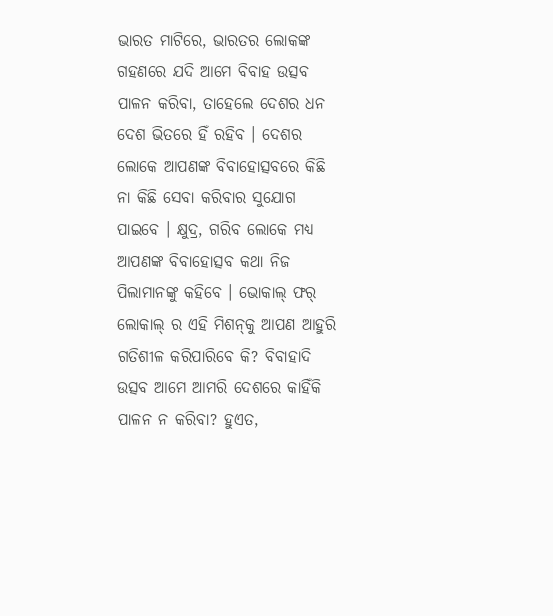ଭାରତ ମାଟିରେ, ଭାରତର ଲୋକଙ୍କ ଗହଣରେ ଯଦି ଆମେ ବିବାହ ଉତ୍ସବ ପାଳନ କରିବା, ତାହେଲେ ଦେଶର ଧନ ଦେଶ ଭିତରେ ହିଁ ରହିବ । ଦେଶର ଲୋକେ ଆପଣଙ୍କ ବିବାହୋତ୍ସବରେ କିଛି ନା କିଛି ସେବା କରିବାର ସୁଯୋଗ ପାଇବେ । କ୍ଷୁଦ୍ର, ଗରିବ ଲୋକେ ମଧ୍ୟ ଆପଣଙ୍କ ବିବାହୋତ୍ସବ କଥା ନିଜ ପିଲାମାନଙ୍କୁ କହିବେ । ଭୋକାଲ୍ ଫର୍ ଲୋକାଲ୍ ର ଏହି ମିଶନ୍‌କୁ ଆପଣ ଆହୁରି ଗତିଶୀଳ କରିପାରିବେ କି? ବିବାହାଦି ଉତ୍ସବ ଆମେ ଆମରି ଦେଶରେ କାହିଁକି ପାଳନ ନ କରିବା? ହୁଏତ,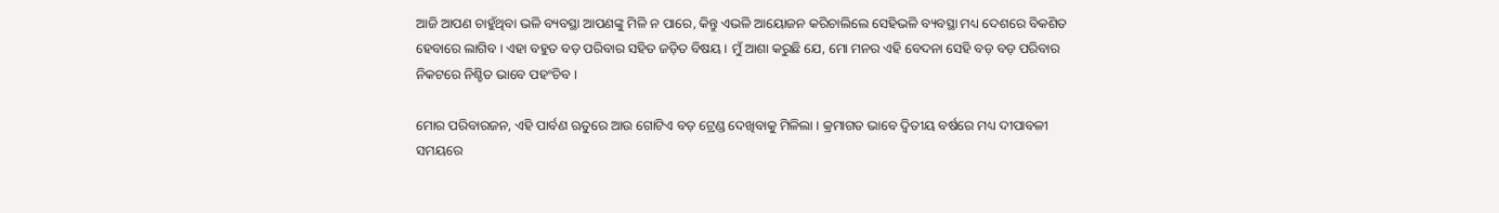ଆଜି ଆପଣ ଚାହୁଁଥିବା ଭଳି ବ୍ୟବସ୍ଥା ଆପଣଙ୍କୁ ମିଳି ନ ପାରେ, କିନ୍ତୁ ଏଭଳି ଆୟୋଜନ କରିଚାଲିଲେ ସେହିଭଳି ବ୍ୟବସ୍ଥା ମଧ୍ୟ ଦେଶରେ ବିକଶିତ ହେବାରେ ଲାଗିବ । ଏହା ବହୁତ ବଡ଼ ପରିବାର ସହିତ ଜଡ଼ିତ ବିଷୟ । ମୁଁ ଆଶା କରୁଛି ଯେ, ମୋ ମନର ଏହି ବେଦନା ସେହି ବଡ଼ ବଡ଼ ପରିବାର ନିକଟରେ ନିଶ୍ଚିତ ଭାବେ ପହଂଚିବ ।

ମୋର ପରିବାରଜନ, ଏହି ପାର୍ବଣ ଋତୁରେ ଆଉ ଗୋଟିଏ ବଡ଼ ଟ୍ରେଣ୍ଡ ଦେଖିବାକୁ ମିଳିଲା । କ୍ରମାଗତ ଭାବେ ଦ୍ୱିତୀୟ ବର୍ଷରେ ମଧ୍ୟ ଦୀପାବଳୀ ସମୟରେ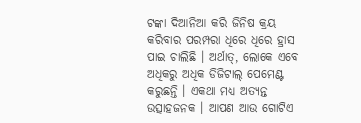ଟଙ୍କା ଦିଆନିଆ କରି ଜିନିଷ କ୍ରୟ କରିବାର ପରମ୍ପରା ଧିରେ ଧିରେ ହ୍ରାସ ପାଇ ଚାଲିଛି । ଅର୍ଥାତ୍‌, ଲୋକେ ଏବେ ଅଧିକରୁ ଅଧିକ ଡିଜିଟାଲ୍ ପେମେଣ୍ଟ କରୁଛନ୍ତି । ଏକଥା ମଧ୍ୟ ଅତ୍ୟନ୍ତ ଉତ୍ସାହଜନକ । ଆପଣ ଆଉ ଗୋଟିଏ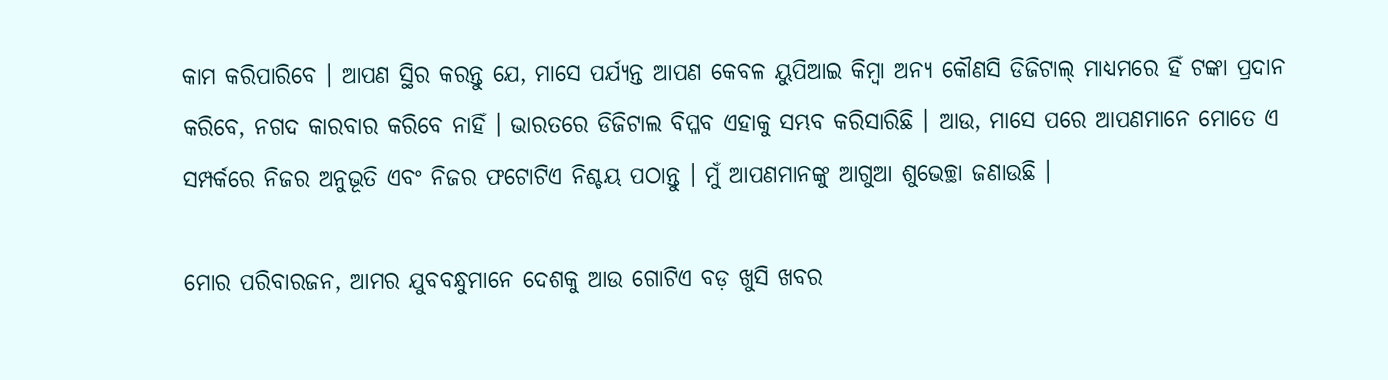କାମ କରିପାରିବେ । ଆପଣ ସ୍ଥିର କରନ୍ତୁ ଯେ, ମାସେ ପର୍ଯ୍ୟନ୍ତ ଆପଣ କେବଳ ୟୁପିଆଇ କିମ୍ବା ଅନ୍ୟ କୌଣସି ଡିଜିଟାଲ୍ ମାଧ୍ୟମରେ ହିଁ ଟଙ୍କା ପ୍ରଦାନ କରିବେ, ନଗଦ କାରବାର କରିବେ ନାହିଁ । ଭାରତରେ ଡିଜିଟାଲ ବିପ୍ଳବ ଏହାକୁ ସମ୍ଭବ କରିସାରିଛି । ଆଉ, ମାସେ ପରେ ଆପଣମାନେ ମୋତେ ଏ ସମ୍ପର୍କରେ ନିଜର ଅନୁଭୂତି ଏବଂ ନିଜର ଫଟୋଟିଏ ନିଶ୍ଚୟ ପଠାନ୍ତୁ । ମୁଁ ଆପଣମାନଙ୍କୁ ଆଗୁଆ ଶୁଭେଚ୍ଛା ଜଣାଉଛି ।

ମୋର ପରିବାରଜନ, ଆମର ଯୁବବନ୍ଧୁମାନେ ଦେଶକୁ ଆଉ ଗୋଟିଏ ବଡ଼ ଖୁସି ଖବର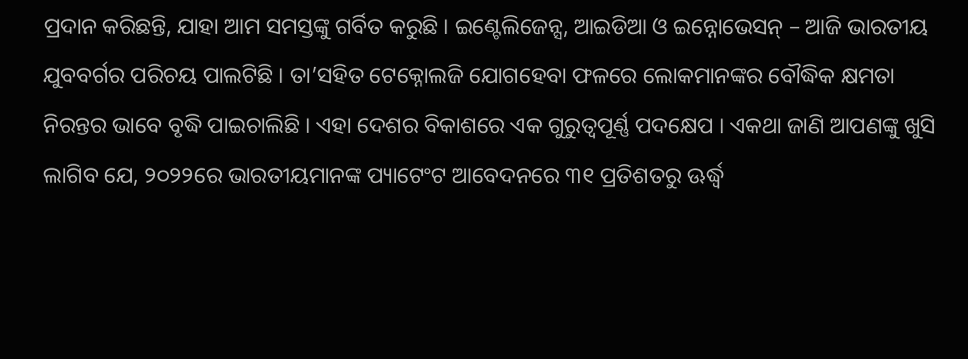ପ୍ରଦାନ କରିଛନ୍ତି, ଯାହା ଆମ ସମସ୍ତଙ୍କୁ ଗର୍ବିତ କରୁଛି । ଇଣ୍ଟେଲିଜେନ୍ସ, ଆଇଡିଆ ଓ ଇନ୍ନୋଭେସନ୍ – ଆଜି ଭାରତୀୟ ଯୁବବର୍ଗର ପରିଚୟ ପାଲଟିଛି । ତା’ସହିତ ଟେକ୍ନୋଲଜି ଯୋଗହେବା ଫଳରେ ଲୋକମାନଙ୍କର ବୌଦ୍ଧିକ କ୍ଷମତା ନିରନ୍ତର ଭାବେ ବୃଦ୍ଧି ପାଇଚାଲିଛି । ଏହା ଦେଶର ବିକାଶରେ ଏକ ଗୁରୁତ୍ୱପୂର୍ଣ୍ଣ ପଦକ୍ଷେପ । ଏକଥା ଜାଣି ଆପଣଙ୍କୁ ଖୁସି ଲାଗିବ ଯେ, ୨୦୨୨ରେ ଭାରତୀୟମାନଙ୍କ ପ୍ୟାଟେଂଟ ଆବେଦନରେ ୩୧ ପ୍ରତିଶତରୁ ଊର୍ଦ୍ଧ୍ୱ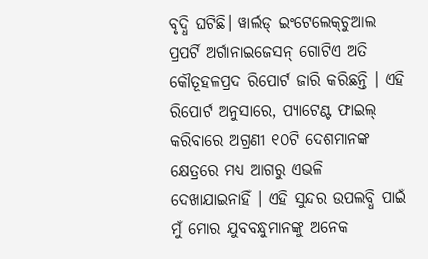ବୃଦ୍ଧି ଘଟିଛି। ୱାର୍ଲଡ୍ ଇଂଟେଲେକ୍‌ଚୁଆଲ ପ୍ରପର୍ଟି ଅର୍ଗାନାଇଜେସନ୍ ଗୋଟିଏ ଅତି କୌତୂହଳପ୍ରଦ ରିପୋର୍ଟ ଜାରି କରିଛନ୍ତି । ଏହି ରିପୋର୍ଟ ଅନୁସାରେ, ପ୍ୟାଟେଣ୍ଟ ଫାଇଲ୍ କରିବାରେ ଅଗ୍ରଣୀ ୧୦ଟି ଦେଶମାନଙ୍କ କ୍ଷେତ୍ରରେ ମଧ୍ୟ ଆଗରୁ ଏଭଳି ଦେଖାଯାଇନାହିଁ । ଏହି ସୁନ୍ଦର ଉପଲବ୍ଧି ପାଇଁ ମୁଁ ମୋର ଯୁବବନ୍ଧୁମାନଙ୍କୁ ଅନେକ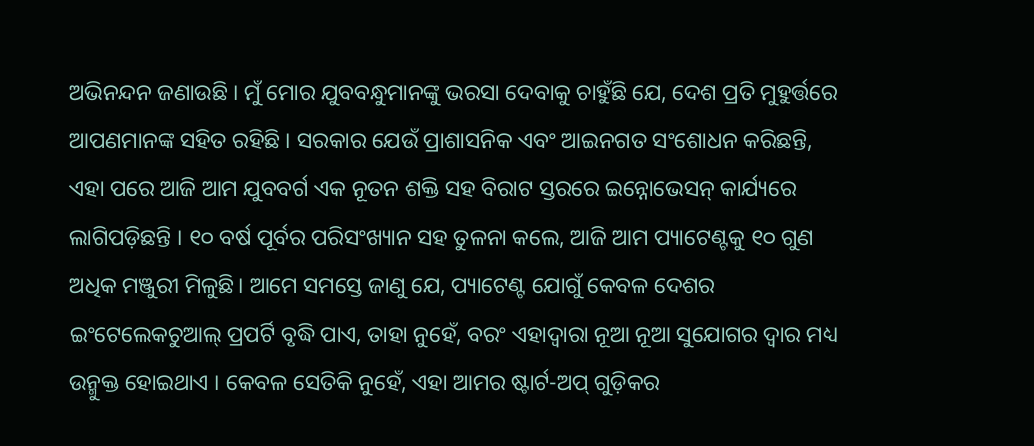ଅଭିନନ୍ଦନ ଜଣାଉଛି । ମୁଁ ମୋର ଯୁବବନ୍ଧୁମାନଙ୍କୁ ଭରସା ଦେବାକୁ ଚାହୁଁଛି ଯେ, ଦେଶ ପ୍ରତି ମୁହୁର୍ତ୍ତରେ ଆପଣମାନଙ୍କ ସହିତ ରହିଛି । ସରକାର ଯେଉଁ ପ୍ରାଶାସନିକ ଏବଂ ଆଇନଗତ ସଂଶୋଧନ କରିଛନ୍ତି, ଏହା ପରେ ଆଜି ଆମ ଯୁବବର୍ଗ ଏକ ନୂତନ ଶକ୍ତି ସହ ବିରାଟ ସ୍ତରରେ ଇନ୍ନୋଭେସନ୍ କାର୍ଯ୍ୟରେ ଲାଗିପଡ଼ିଛନ୍ତି । ୧୦ ବର୍ଷ ପୂର୍ବର ପରିସଂଖ୍ୟାନ ସହ ତୁଳନା କଲେ, ଆଜି ଆମ ପ୍ୟାଟେଣ୍ଟକୁ ୧୦ ଗୁଣ ଅଧିକ ମଞ୍ଜୁରୀ ମିଳୁଛି। ଆମେ ସମସ୍ତେ ଜାଣୁ ଯେ, ପ୍ୟାଟେଣ୍ଟ ଯୋଗୁଁ କେବଳ ଦେଶର ଇଂଟେଲେକଚୁଆଲ୍ ପ୍ରପର୍ଟି ବୃଦ୍ଧି ପାଏ, ତାହା ନୁହେଁ, ବରଂ ଏହାଦ୍ୱାରା ନୂଆ ନୂଆ ସୁଯୋଗର ଦ୍ୱାର ମଧ୍ୟ ଉନ୍ମୁକ୍ତ ହୋଇଥାଏ । କେବଳ ସେତିକି ନୁହେଁ, ଏହା ଆମର ଷ୍ଟାର୍ଟ-ଅପ୍ ଗୁଡ଼ିକର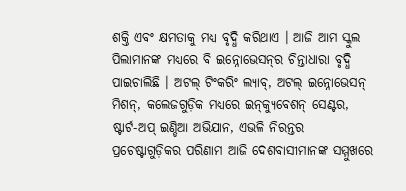ଶକ୍ତି ଏବଂ କ୍ଷମତାକୁ ମଧ୍ୟ ବୃଦ୍ଧି କରିଥାଏ । ଆଜି ଆମ ସ୍କୁଲ ପିଲାମାନଙ୍କ ମଧ୍ୟରେ ବି ଇନ୍ନୋଭେସନ୍‌ର ଚିନ୍ତାଧାରା ବୃଦ୍ଧି ପାଇଚାଲିଛି । ଅଟଲ୍ ଟିଂକରିଂ ଲ୍ୟାବ୍‌, ଅଟଲ୍ ଇନ୍ନୋଭେସନ୍ ମିଶନ୍‌, କଲେଜଗୁଡ଼ିକ ମଧ୍ୟରେ ଇନ୍‌କ୍ୟୁବେଶନ୍ ସେଣ୍ଟର, ଷ୍ଟାର୍ଟ-ଅପ୍ ଇଣ୍ଡିଆ ଅଭିଯାନ, ଏଭଳି ନିରନ୍ତର ପ୍ରଚେଷ୍ଟାଗୁଡ଼ିକର ପରିଣାମ ଆଜି ଦେଶବାସୀମାନଙ୍କ ସମ୍ମୁଖରେ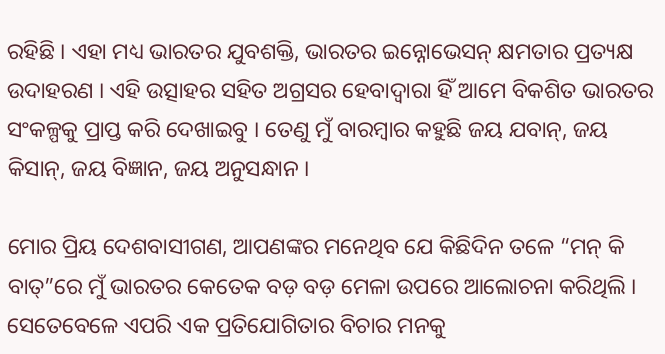ରହିଛି । ଏହା ମଧ୍ୟ ଭାରତର ଯୁବଶକ୍ତି, ଭାରତର ଇନ୍ନୋଭେସନ୍ କ୍ଷମତାର ପ୍ରତ୍ୟକ୍ଷ ଉଦାହରଣ । ଏହି ଉତ୍ସାହର ସହିତ ଅଗ୍ରସର ହେବାଦ୍ୱାରା ହିଁ ଆମେ ବିକଶିତ ଭାରତର ସଂକଳ୍ପକୁ ପ୍ରାପ୍ତ କରି ଦେଖାଇବୁ । ତେଣୁ ମୁଁ ବାରମ୍ବାର କହୁଛି ଜୟ ଯବାନ୍‌, ଜୟ କିସାନ୍‌, ଜୟ ବିଜ୍ଞାନ, ଜୟ ଅନୁସନ୍ଧାନ ।

ମୋର ପ୍ରିୟ ଦେଶବାସୀଗଣ, ଆପଣଙ୍କର ମନେଥିବ ଯେ କିଛିଦିନ ତଳେ “ମନ୍‍ କି ବାତ୍‍”ରେ ମୁଁ ଭାରତର କେତେକ ବଡ଼ ବଡ଼ ମେଳା ଉପରେ ଆଲୋଚନା କରିଥିଲି । ସେତେବେଳେ ଏପରି ଏକ ପ୍ରତିଯୋଗିତାର ବିଚାର ମନକୁ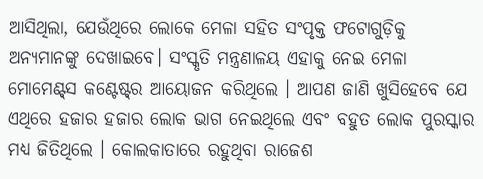ଆସିଥିଲା, ଯେଉଁଥିରେ ଲୋକେ ମେଳା ସହିତ ସଂପୃକ୍ତ ଫଟୋଗୁଡ଼ିକୁ ଅନ୍ୟମାନଙ୍କୁ ଦେଖାଇବେ। ସଂସ୍କୃତି ମନ୍ତ୍ରଣାଳୟ ଏହାକୁ ନେଇ ମେଳା ମୋମେଣ୍ଟ୍‍ସ କଣ୍ଟେଷ୍ଟ୍‍ର ଆୟୋଜନ କରିଥିଲେ । ଆପଣ ଜାଣି ଖୁସିହେବେ ଯେ ଏଥିରେ ହଜାର ହଜାର ଲୋକ ଭାଗ ନେଇଥିଲେ ଏବଂ ବହୁତ ଲୋକ ପୁରସ୍କାର ମଧ୍ୟ ଜିତିଥିଲେ । କୋଲକାତାରେ ରହୁଥିବା ରାଜେଶ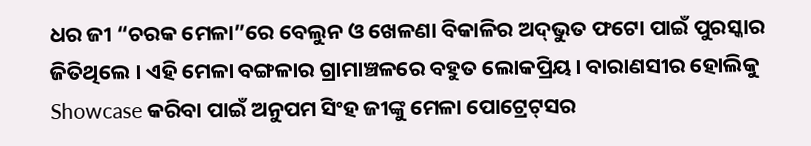ଧର ଜୀ “ଚରକ ମେଳା”ରେ ବେଲୁନ ଓ ଖେଳଣା ବିକାଳିର ଅଦ୍‌ଭୁତ ଫଟୋ ପାଇଁ ପୁରସ୍କାର ଜିତିଥିଲେ । ଏହି ମେଳା ବଙ୍ଗଳାର ଗ୍ରାମାଞ୍ଚଳରେ ବହୁତ ଲୋକପ୍ରିୟ। ବାରାଣସୀର ହୋଲିକୁ Showcase କରିବା ପାଇଁ ଅନୁପମ ସିଂହ ଜୀଙ୍କୁ ମେଳା ପୋଟ୍ରେଟ୍‍ସର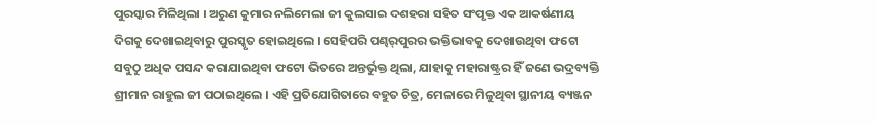ପୁରସ୍କାର ମିଳିଥିଲା । ଅରୁଣ କୁମାର ନଲିମେଲା ଜୀ କୁଲସାଇ ଦଶହରା ସହିତ ସଂପୃକ୍ତ ଏକ ଆକର୍ଷଣୀୟ ଦିଗକୁ ଦେଖାଇଥିବାରୁ ପୁରସ୍କୃତ ହୋଇଥିଲେ । ସେହିପରି ପଣ୍ଢର୍‍ପୁରର ଭକ୍ତିଭାବକୁ ଦେଖାଉଥିବା ଫଟୋ ସବୁଠୁ ଅଧିକ ପସନ୍ଦ କରାଯାଇଥିବା ଫଟୋ ଭିତରେ ଅନ୍ତର୍ଭୁକ୍ତ ଥିଲା, ଯାହାକୁ ମହାରାଷ୍ଟ୍ରର ହିଁ ଜଣେ ଭଦ୍ରବ୍ୟକ୍ତି ଶ୍ରୀମାନ ରାହୁଲ ଜୀ ପଠାଇଥିଲେ । ଏହି ପ୍ରତିଯୋଗିତାରେ ବହୁତ ଚିତ୍ର, ମେଳାରେ ମିଳୁଥିବା ସ୍ଥାନୀୟ ବ୍ୟଞ୍ଜନ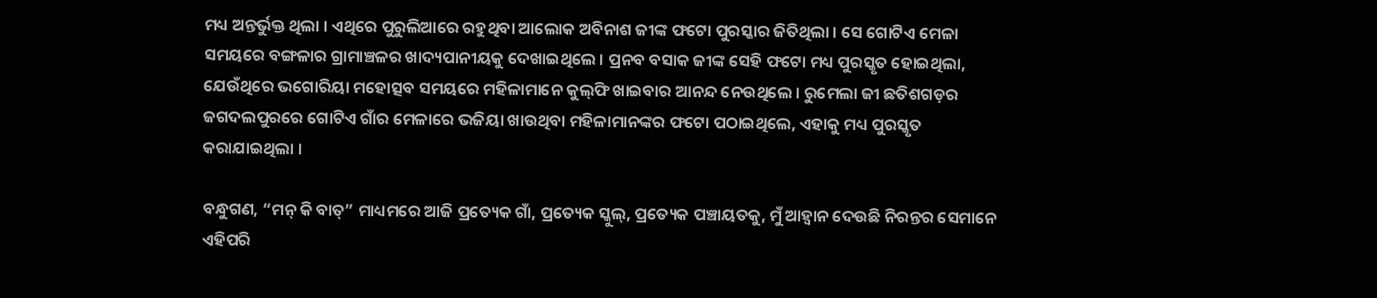ମଧ୍ୟ ଅନ୍ତର୍ଭୁକ୍ତ ଥିଲା । ଏଥିରେ ପୁରୁଲିଆରେ ରହୁଥିବା ଆଲୋକ ଅବିନାଶ ଜୀଙ୍କ ଫଟୋ ପୁରସ୍କାର ଜିତିଥିଲା । ସେ ଗୋଟିଏ ମେଳା ସମୟରେ ବଙ୍ଗଳାର ଗ୍ରାମାଞ୍ଚଳର ଖାଦ୍ୟପାନୀୟକୁ ଦେଖାଇଥିଲେ । ପ୍ରନବ ବସାକ ଜୀଙ୍କ ସେହି ଫଟୋ ମଧ୍ୟ ପୁରସ୍କୃତ ହୋଇଥିଲା, ଯେଉଁଥିରେ ଭଗୋରିୟା ମହୋତ୍ସବ ସମୟରେ ମହିଳାମାନେ କୁଲ୍‍ଫି ଖାଇବାର ଆନନ୍ଦ ନେଉଥିଲେ । ରୁମେଲା ଜୀ ଛତିଶଗଡ଼ର ଜଗଦଲପୁରରେ ଗୋଟିଏ ଗାଁର ମେଳାରେ ଭଜିୟା ଖାଉଥିବା ମହିଳାମାନଙ୍କର ଫଟୋ ପଠାଇଥିଲେ, ଏହାକୁ ମଧ୍ୟ ପୁରସ୍କୃତ କରାଯାଇଥିଲା ।

ବନ୍ଧୁଗଣ, “ମନ୍‍ କି ବାତ୍‍” ମାଧ୍ୟମରେ ଆଜି ପ୍ରତ୍ୟେକ ଗାଁ, ପ୍ରତ୍ୟେକ ସ୍କୁଲ୍‍, ପ୍ରତ୍ୟେକ ପଞ୍ଚାୟତକୁ, ମୁଁ ଆହ୍ୱାନ ଦେଉଛି ନିରନ୍ତର ସେମାନେ ଏହିପରି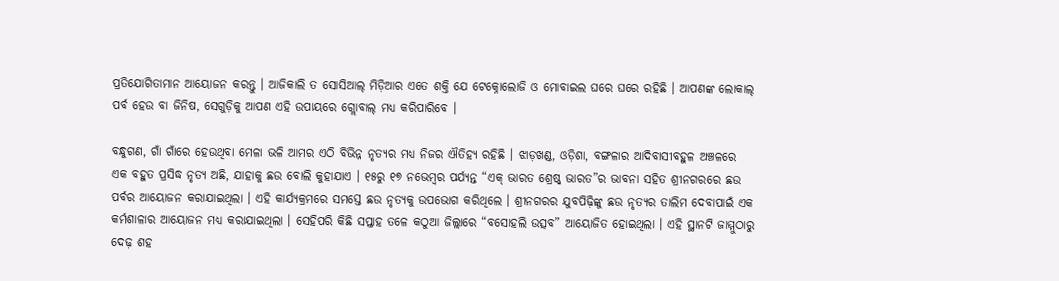ପ୍ରତିଯୋଗିତାମାନ ଆୟୋଜନ କରନ୍ତୁ । ଆଜିକାଲି ତ ସୋସିଆଲ୍‍ ମିଡ଼ିଆର ଏତେ ଶକ୍ତି ଯେ ଟେକ୍ନୋଲୋଜି ଓ ମୋବାଇଲ ଘରେ ଘରେ ରହିଛି । ଆପଣଙ୍କ ଲୋକାଲ୍‍ ପର୍ବ ହେଉ ବା ଜିନିଷ, ସେଗୁଡ଼ିକୁ ଆପଣ ଏହି ଉପାୟରେ ଗ୍ଲୋବାଲ୍‍ ମଧ୍ୟ କରିପାରିବେ ।

ବନ୍ଧୁଗଣ, ଗାଁ ଗାଁରେ ହେଉଥିବା ମେଳା ଭଳି ଆମର ଏଠି ବିଭିନ୍ନ ନୃତ୍ୟର ମଧ୍ୟ ନିଜର ଐତିହ୍ୟ ରହିଛି । ଝାଡ଼ଖଣ୍ଡ, ଓଡ଼ିଶା, ବଙ୍ଗଳାର ଆଦିବାସୀବହୁଳ ଅଞ୍ଚଳରେ ଏକ ବହୁତ ପ୍ରସିଦ୍ଧ ନୃତ୍ୟ ଅଛି, ଯାହାକୁ ଛଉ ବୋଲି କୁହାଯାଏ । ୧୫ରୁ ୧୭ ନଭେମ୍ବର ପର୍ଯ୍ୟନ୍ତ “ଏକ୍‍ ଭାରତ ଶ୍ରେଷ୍ଠ୍‍ ଭାରତ”ର ଭାବନା ସହିତ ଶ୍ରୀନଗରରେ ଛଉ ପର୍ବର ଆୟୋଜନ କରାଯାଇଥିଲା । ଏହି କାର୍ଯ୍ୟକ୍ରମରେ ସମସ୍ତେ ଛଉ ନୃତ୍ୟକୁ ଉପଭୋଗ କରିଥିଲେ । ଶ୍ରୀନଗରର ଯୁବପିଢ଼ିଙ୍କୁ ଛଉ ନୃତ୍ୟର ତାଲିମ ଦେବାପାଇଁ ଏକ କର୍ମଶାଳାର ଆୟୋଜନ ମଧ୍ୟ କରାଯାଇଥିଲା । ସେହିପରି କିଛି ସପ୍ତାହ ତଳେ କଠୁଆ ଜିଲ୍ଲାରେ “ବସୋହଲି ଉତ୍ସବ” ଆୟୋଜିତ ହୋଇଥିଲା । ଏହି ସ୍ଥାନଟି ଜାମ୍ମୁଠାରୁ ଦେଢ଼ ଶହ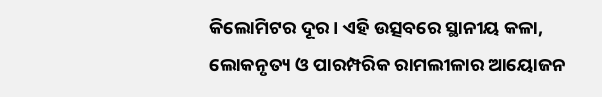କିଲୋମିଟର ଦୂର । ଏହି ଉତ୍ସବରେ ସ୍ଥାନୀୟ କଳା, ଲୋକନୃତ୍ୟ ଓ ପାରମ୍ପରିକ ରାମଲୀଳାର ଆୟୋଜନ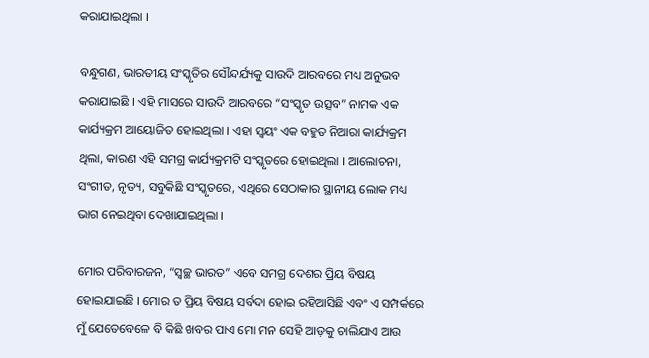କରାଯାଇଥିଲା ।

ବନ୍ଧୁଗଣ, ଭାରତୀୟ ସଂସ୍କୃତିର ସୌନ୍ଦର୍ଯ୍ୟକୁ ସାଉଦି ଆରବରେ ମଧ୍ୟ ଅନୁଭବ କରାଯାଇଛି । ଏହି ମାସରେ ସାଉଦି ଆରବରେ “ସଂସ୍କୃତ ଉତ୍ସବ” ନାମକ ଏକ କାର୍ଯ୍ୟକ୍ରମ ଆୟୋଜିତ ହୋଇଥିଲା । ଏହା ସ୍ୱୟଂ ଏକ ବହୁତ ନିଆରା କାର୍ଯ୍ୟକ୍ରମ ଥିଲା, କାରଣ ଏହି ସମଗ୍ର କାର୍ଯ୍ୟକ୍ରମଟି ସଂସ୍କୃତରେ ହୋଇଥିଲା । ଆଲୋଚନା, ସଂଗୀତ, ନୃତ୍ୟ, ସବୁକିଛି ସଂସ୍କୃତରେ, ଏଥିରେ ସେଠାକାର ସ୍ଥାନୀୟ ଲୋକ ମଧ୍ୟ ଭାଗ ନେଇଥିବା ଦେଖାଯାଇଥିଲା ।

ମୋର ପରିବାରଜନ, “ସ୍ୱଚ୍ଛ ଭାରତ” ଏବେ ସମଗ୍ର ଦେଶର ପ୍ରିୟ ବିଷୟ ହୋଇଯାଇଛି । ମୋର ତ ପ୍ରିୟ ବିଷୟ ସର୍ବଦା ହୋଇ ରହିଆସିଛି ଏବଂ ଏ ସମ୍ପର୍କରେ ମୁଁ ଯେତେବେଳେ ବି କିଛି ଖବର ପାଏ ମୋ ମନ ସେହି ଆଡ଼କୁ ଚାଲିଯାଏ ଆଉ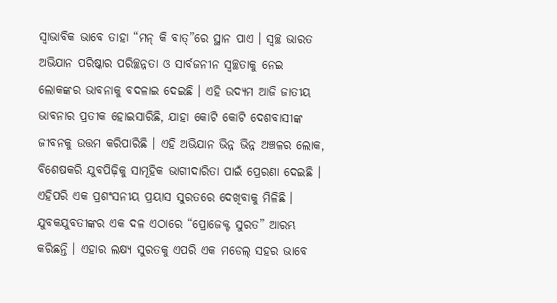ସ୍ୱାଭାବିକ ଭାବେ ତାହା “ମନ୍‍ କି ବାତ୍‍”ରେ ସ୍ଥାନ ପାଏ । ସ୍ୱଚ୍ଛ ଭାରତ ଅଭିଯାନ ପରିଷ୍କାର ପରିଚ୍ଛନ୍ନତା ଓ ସାର୍ବଜନୀନ ସ୍ୱଚ୍ଛତାକୁ ନେଇ ଲୋକଙ୍କର ଭାବନାକୁ ବଦଳାଇ ଦେଇଛି । ଏହି ଉଦ୍ୟମ ଆଜି ଜାତୀୟ ଭାବନାର ପ୍ରତୀକ ହୋଇସାରିଛି, ଯାହା କୋଟି କୋଟି ଦେଶବାସୀଙ୍କ ଜୀବନକୁ ଉତ୍ତମ କରିପାରିଛି । ଏହି ଅଭିଯାନ ଭିନ୍ନ ଭିନ୍ନ ଅଞ୍ଚଳର ଲୋକ, ବିଶେଷକରି ଯୁବପିଢ଼ିକୁ ସାମୂହିକ ଭାଗୀଦାରିତା ପାଇଁ ପ୍ରେରଣା ଦେଇଛି । ଏହିପରି ଏକ ପ୍ରଶଂସନୀୟ ପ୍ରୟାସ ସୁରତରେ ଦେଖିବାକୁ ମିଳିଛି । ଯୁବକଯୁବତୀଙ୍କର ଏକ ଦଳ ଏଠାରେ “ପ୍ରୋଜେକ୍ଟ ସୁରତ” ଆରମ୍ଭ କରିଛନ୍ତି । ଏହାର ଲକ୍ଷ୍ୟ ସୁରତକୁ ଏପରି ଏକ ମଡେଲ୍‍ ସହର ଭାବେ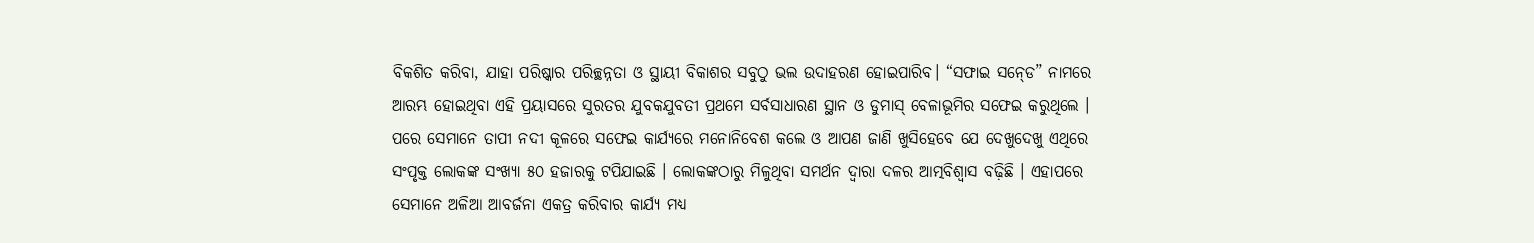ବିକଶିତ କରିବା, ଯାହା ପରିଷ୍କାର ପରିଚ୍ଛନ୍ନତା ଓ ସ୍ଥାୟୀ ବିକାଶର ସବୁଠୁ ଭଲ ଉଦାହରଣ ହୋଇପାରିବ। “ସଫାଇ ସନ୍‍ଡେ” ନାମରେ ଆରମ୍ଭ ହୋଇଥିବା ଏହି ପ୍ରୟାସରେ ସୁରତର ଯୁବକଯୁବତୀ ପ୍ରଥମେ ସର୍ବସାଧାରଣ ସ୍ଥାନ ଓ ଡୁମାସ୍‍ ବେଳାଭୂମିର ସଫେଇ କରୁଥିଲେ । ପରେ ସେମାନେ ତାପୀ ନଦୀ କୂଳରେ ସଫେଇ କାର୍ଯ୍ୟରେ ମନୋନିବେଶ କଲେ ଓ ଆପଣ ଜାଣି ଖୁସିହେବେ ଯେ ଦେଖୁଦେଖୁ ଏଥିରେ ସଂପୃକ୍ତ ଲୋକଙ୍କ ସଂଖ୍ୟା ୫୦ ହଜାରକୁ ଟପିଯାଇଛି । ଲୋକଙ୍କଠାରୁ ମିଳୁଥିବା ସମର୍ଥନ ଦ୍ୱାରା ଦଳର ଆତ୍ମବିଶ୍ୱାସ ବଢ଼ିଛି । ଏହାପରେ ସେମାନେ ଅଳିଆ ଆବର୍ଜନା ଏକତ୍ର କରିବାର କାର୍ଯ୍ୟ ମଧ୍ୟ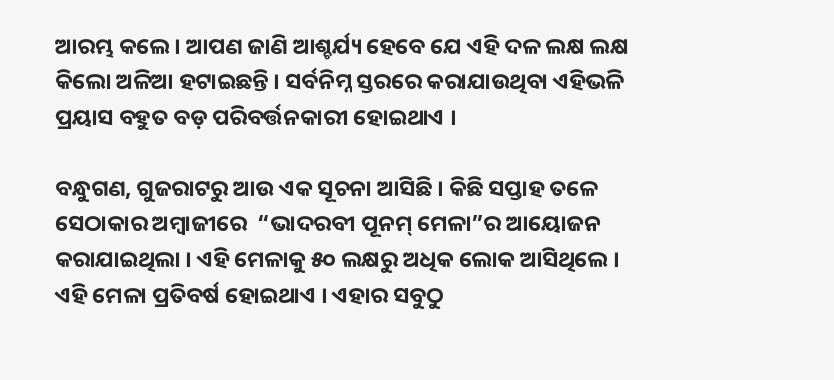ଆରମ୍ଭ କଲେ । ଆପଣ ଜାଣି ଆଶ୍ଚର୍ଯ୍ୟ ହେବେ ଯେ ଏହି ଦଳ ଲକ୍ଷ ଲକ୍ଷ କିଲୋ ଅଳିଆ ହଟାଇଛନ୍ତି । ସର୍ବନିମ୍ନ ସ୍ତରରେ କରାଯାଉଥିବା ଏହିଭଳି ପ୍ରୟାସ ବହୁତ ବଡ଼ ପରିବର୍ତ୍ତନକାରୀ ହୋଇଥାଏ ।

ବନ୍ଧୁଗଣ, ଗୁଜରାଟରୁ ଆଉ ଏକ ସୂଚନା ଆସିଛି । କିଛି ସପ୍ତାହ ତଳେ ସେଠାକାର ଅମ୍ବାଜୀରେ  “ଭାଦରବୀ ପୂନମ୍‍ ମେଳା”ର ଆୟୋଜନ କରାଯାଇଥିଲା । ଏହି ମେଳାକୁ ୫୦ ଲକ୍ଷରୁ ଅଧିକ ଲୋକ ଆସିଥିଲେ । ଏହି ମେଳା ପ୍ରତିବର୍ଷ ହୋଇଥାଏ । ଏହାର ସବୁଠୁ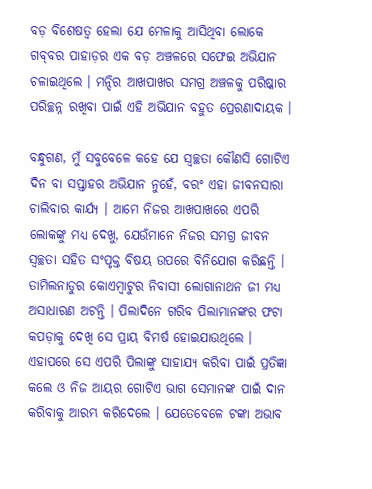ବଡ଼ ବିଶେଷତ୍ୱ ହେଲା ଯେ ମେଳାକୁ ଆସିଥିବା ଲୋକେ ଗବ୍‌ବର ପାହାଡ଼ର ଏକ ବଡ଼ ଅଞ୍ଚଳରେ ସଫେଇ ଅଭିଯାନ ଚଳାଇଥିଲେ । ମନ୍ଦିର ଆଖପାଖର ସମଗ୍ର ଅଞ୍ଚଳକୁ ପରିଷ୍କାର ପରିଚ୍ଛନ୍ନ ରଖିବା ପାଇଁ ଏହି ଅଭିଯାନ ବହୁତ ପ୍ରେରଣାଦାୟକ ।

ବନ୍ଧୁଗଣ, ମୁଁ ସବୁବେଳେ କହେ ଯେ ସ୍ୱଚ୍ଛତା କୌଣସି ଗୋଟିଏ ଦିନ ବା ସପ୍ତାହର ଅଭିଯାନ ନୁହେଁ, ବରଂ ଏହା ଜୀବନସାରା ଚାଲିବାର କାର୍ଯ୍ୟ । ଆମେ ନିଜର ଆଖପାଖରେ ଏପରି ଲୋକଙ୍କୁ ମଧ୍ୟ ଦେଖୁ, ଯେଉଁମାନେ ନିଜର ସମଗ୍ର ଜୀବନ ସ୍ୱଚ୍ଛତା ସହିତ ସଂପୃକ୍ତ ବିଷୟ ଉପରେ ବିନିଯୋଗ କରିଛନ୍ତି । ତାମିଲନାଡୁର କୋଏମ୍ବାଟୁର ନିବାସୀ ଲୋଗାନାଥନ ଜୀ ମଧ୍ୟ ଅସାଧାରଣ ଅଟନ୍ତି । ପିଲାଦିନେ ଗରିବ ପିଲାମାନଙ୍କର ଫଟା କପଡ଼ାକୁ ଦେଖି ସେ ପ୍ରାୟ ବିମର୍ଷ ହୋଇଯାଉଥିଲେ । ଏହାପରେ ସେ ଏପରି ପିଲାଙ୍କୁ ସାହାଯ୍ୟ କରିବା ପାଇଁ ପ୍ରତିଜ୍ଞା କଲେ ଓ ନିଜ ଆୟର ଗୋଟିଏ ଭାଗ ସେମାନଙ୍କ ପାଇଁ ଦାନ କରିବାକୁ ଆରମ୍ଭ କରିଦେଲେ । ଯେତେବେଳେ ଟଙ୍କା ଅଭାବ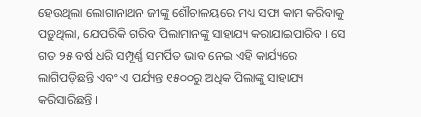ହେଉଥିଲା ଲୋଗାନାଥନ ଜୀଙ୍କୁ ଶୌଚାଳୟରେ ମଧ୍ୟ ସଫା କାମ କରିବାକୁ ପଡ଼ୁଥିଲା, ଯେପରିକି ଗରିବ ପିଲାମାନଙ୍କୁ ସାହାଯ୍ୟ କରାଯାଇପାରିବ । ସେ ଗତ ୨୫ ବର୍ଷ ଧରି ସମ୍ପୂର୍ଣ୍ଣ ସମର୍ପିତ ଭାବ ନେଇ ଏହି କାର୍ଯ୍ୟରେ ଲାଗିପଡ଼ିଛନ୍ତି ଏବଂ ଏ ପର୍ଯ୍ୟନ୍ତ ୧୫୦୦ରୁ ଅଧିକ ପିଲାଙ୍କୁ ସାହାଯ୍ୟ କରିସାରିଛନ୍ତି ।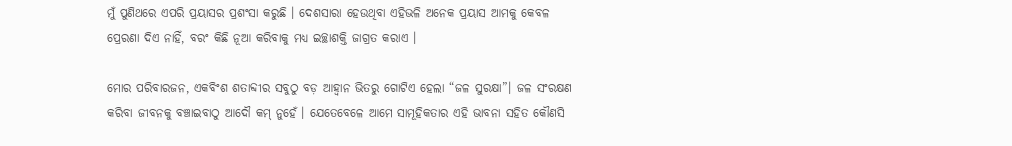ମୁଁ ପୁଣିଥରେ ଏପରି ପ୍ରୟାସର ପ୍ରଶଂସା କରୁଛି । ଦେଶସାରା ହେଉଥିବା ଏହିଭଳି ଅନେକ ପ୍ରୟାସ ଆମକୁ କେବଳ ପ୍ରେରଣା ଦିଏ ନାହିଁ, ବରଂ କିଛି ନୂଆ କରିବାକୁ ମଧ୍ୟ ଇଚ୍ଛାଶକ୍ତି ଜାଗ୍ରତ କରାଏ ।

ମୋର ପରିବାରଜନ, ଏକବିଂଶ ଶତାବ୍ଦୀର ସବୁଠୁ ବଡ଼ ଆହ୍ୱାନ ଭିତରୁ ଗୋଟିଏ ହେଲା “ଜଳ ସୁରକ୍ଷା”। ଜଳ ସଂରକ୍ଷଣ କରିବା ଜୀବନକୁ ବଞ୍ଚାଇବାଠୁ ଆଦୌ କମ୍‍ ନୁହେଁ । ଯେତେବେଳେ ଆମେ ସାମୂହିକତାର ଏହି ଭାବନା ସହିତ କୌଣସି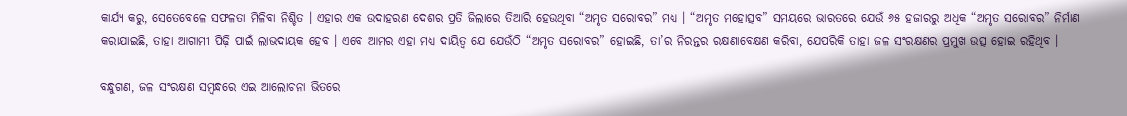କାର୍ଯ୍ୟ କରୁ, ସେତେବେଳେ ସଫଳତା ମିଳିବା ନିଶ୍ଚିତ । ଏହାର ଏକ ଉଦାହରଣ ଦେଶର ପ୍ରତି ଜିଲାରେ ତିଆରି ହେଉଥିବା “ଅମୃତ ସରୋବର” ମଧ୍ୟ । “ଅମୃତ ମହୋତ୍ସବ” ସମୟରେ ଭାରତରେ ଯେଉଁ ୬୫ ହଜାରରୁ ଅଧିକ “ଅମୃତ ସରୋବର” ନିର୍ମାଣ କରାଯାଇଛି, ତାହା ଆଗାମୀ ପିଢ଼ି ପାଇଁ ଲାଭଦାୟକ ହେବ । ଏବେ ଆମର ଏହା ମଧ୍ୟ ଦାୟିତ୍ୱ ଯେ ଯେଉଁଠି “ଅମୃତ ସରୋବର” ହୋଇଛି, ତା’ର ନିରନ୍ତର ରକ୍ଷଣାବେକ୍ଷଣ କରିବା, ଯେପରିକି ତାହା ଜଳ ସଂରକ୍ଷଣର ପ୍ରମୁଖ ଉତ୍ସ ହୋଇ ରହିଥିବ ।

ବନ୍ଧୁଗଣ, ଜଳ ସଂରକ୍ଷଣ ସମ୍ବନ୍ଧରେ ଏଇ ଆଲୋଚନା ଭିତରେ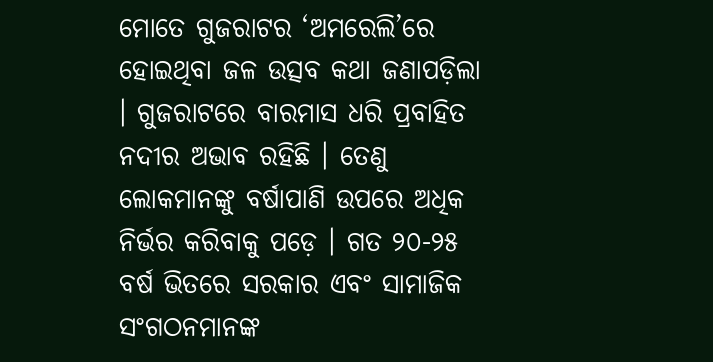ମୋତେ ଗୁଜରାଟର ‘ଅମରେଲି’ରେ ହୋଇଥିବା ଜଳ ଉତ୍ସବ କଥା ଜଣାପଡ଼ିଲା । ଗୁଜରାଟରେ ବାରମାସ ଧରି ପ୍ରବାହିତ ନଦୀର ଅଭାବ ରହିଛି । ତେଣୁ ଲୋକମାନଙ୍କୁ ବର୍ଷାପାଣି ଉପରେ ଅଧିକ ନିର୍ଭର କରିବାକୁ ପଡ଼େ । ଗତ ୨୦-୨୫ ବର୍ଷ ଭିତରେ ସରକାର ଏବଂ ସାମାଜିକ ସଂଗଠନମାନଙ୍କ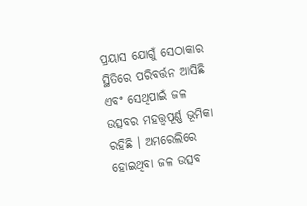ପ୍ରୟାସ ଯୋଗୁଁ ସେଠାକାର ସ୍ଥିତିରେ ପରିବର୍ତ୍ତନ ଆସିଛି ଏବଂ ସେଥିପାଇଁ ଜଳ ଉତ୍ସବର ମହତ୍ତ୍ୱପୂର୍ଣ୍ଣ ଭୂମିକା ରହିଛି । ଅମରେଲିରେ ହୋଇଥିବା ଜଳ ଉତ୍ସବ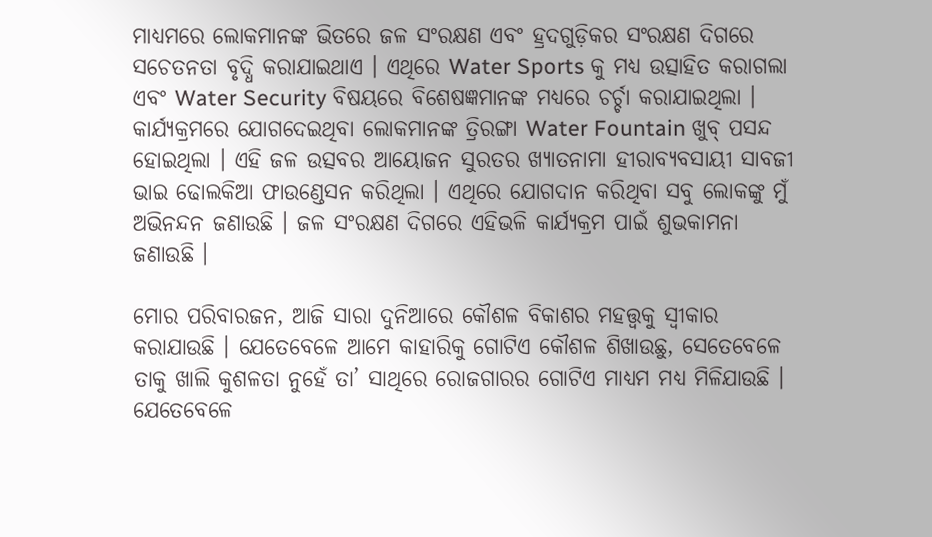ମାଧ୍ୟମରେ ଲୋକମାନଙ୍କ ଭିତରେ ଜଳ ସଂରକ୍ଷଣ ଏବଂ ହ୍ରଦଗୁଡ଼ିକର ସଂରକ୍ଷଣ ଦିଗରେ ସଚେତନତା ବୃଦ୍ଧି କରାଯାଇଥାଏ । ଏଥିରେ Water Sports କୁ ମଧ୍ୟ ଉତ୍ସାହିତ କରାଗଲା ଏବଂ Water Security ବିଷୟରେ ବିଶେଷଜ୍ଞମାନଙ୍କ ମଧ୍ୟରେ ଚର୍ଚ୍ଚା କରାଯାଇଥିଲା । କାର୍ଯ୍ୟକ୍ରମରେ ଯୋଗଦେଇଥିବା ଲୋକମାନଙ୍କ ତ୍ରିରଙ୍ଗା Water Fountain ଖୁବ୍ ପସନ୍ଦ ହୋଇଥିଲା । ଏହି ଜଳ ଉତ୍ସବର ଆୟୋଜନ ସୁରତର ଖ୍ୟାତନାମା ହୀରାବ୍ୟବସାୟୀ ସାବଜୀ ଭାଇ ଢୋଲକିଆ ଫାଉଣ୍ଡେସନ କରିଥିଲା । ଏଥିରେ ଯୋଗଦାନ କରିଥିବା ସବୁ ଲୋକଙ୍କୁ ମୁଁ ଅଭିନନ୍ଦନ ଜଣାଉଛି । ଜଳ ସଂରକ୍ଷଣ ଦିଗରେ ଏହିଭଳି କାର୍ଯ୍ୟକ୍ରମ ପାଇଁ ଶୁଭକାମନା ଜଣାଉଛି ।

ମୋର ପରିବାରଜନ, ଆଜି ସାରା ଦୁନିଆରେ କୌଶଳ ବିକାଶର ମହତ୍ତ୍ୱକୁ ସ୍ୱୀକାର କରାଯାଉଛି । ଯେତେବେଳେ ଆମେ କାହାରିକୁ ଗୋଟିଏ କୌଶଳ ଶିଖାଉଛୁ, ସେତେବେଳେ ତାକୁ ଖାଲି କୁଶଳତା ନୁହେଁ ତା’ ସାଥିରେ ରୋଜଗାରର ଗୋଟିଏ ମାଧ୍ୟମ ମଧ୍ୟ ମିଳିଯାଉଛି । ଯେତେବେଳେ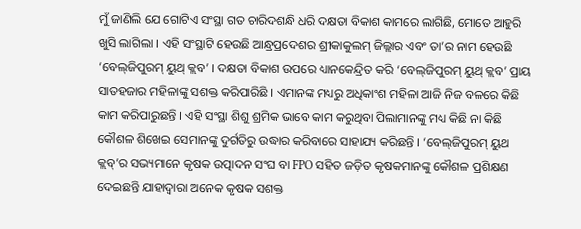ମୁଁ ଜାଣିଲି ଯେ ଗୋଟିଏ ସଂସ୍ଥା ଗତ ଚାରିଦଶନ୍ଧି ଧରି ଦକ୍ଷତା ବିକାଶ କାମରେ ଲାଗିଛି, ମୋତେ ଆହୁରି ଖୁସି ଲାଗିଲା । ଏହି ସଂସ୍ଥାଟି ହେଉଛି ଆନ୍ଧ୍ରପ୍ରଦେଶର ଶ୍ରୀକାକୁଲମ୍ ଜିଲ୍ଲାର ଏବଂ ତା’ର ନାମ ହେଉଛି ‘ବେଲ୍‌ଜିପୁରମ୍ ୟୁଥ୍ କ୍ଲବ’ । ଦକ୍ଷତା ବିକାଶ ଉପରେ ଧ୍ୟାନକେନ୍ଦ୍ରିତ କରି ‘ବେଲ୍‌ଜିପୁରମ୍ ୟୁଥ୍ କ୍ଲବ’ ପ୍ରାୟ ସାତହଜାର ମହିଳାଙ୍କୁ ସଶକ୍ତ କରିପାରିଛି । ଏମାନଙ୍କ ମଧ୍ୟରୁ ଅଧିକାଂଶ ମହିଳା ଆଜି ନିଜ ବଳରେ କିଛି କାମ କରିପାରୁଛନ୍ତି । ଏହି ସଂସ୍ଥା ଶିଶୁ ଶ୍ରମିକ ଭାବେ କାମ କରୁଥିବା ପିଲାମାନଙ୍କୁ ମଧ୍ୟ କିଛି ନା କିଛି କୌଶଳ ଶିଖେଇ ସେମାନଙ୍କୁ ଦୁର୍ଗତିରୁ ଉଦ୍ଧାର କରିବାରେ ସାହାଯ୍ୟ କରିଛନ୍ତି । ‘ବେଲ୍‌ଜିପୁରମ୍ ୟୁଥ କ୍ଲବ୍‌’ର ସଭ୍ୟମାନେ କୃଷକ ଉତ୍ପାଦନ ସଂଘ ବା FPO ସହିତ ଜଡ଼ିତ କୃଷକମାନଙ୍କୁ କୌଶଳ ପ୍ରଶିକ୍ଷଣ ଦେଇଛନ୍ତି ଯାହାଦ୍ୱାରା ଅନେକ କୃଷକ ସଶକ୍ତ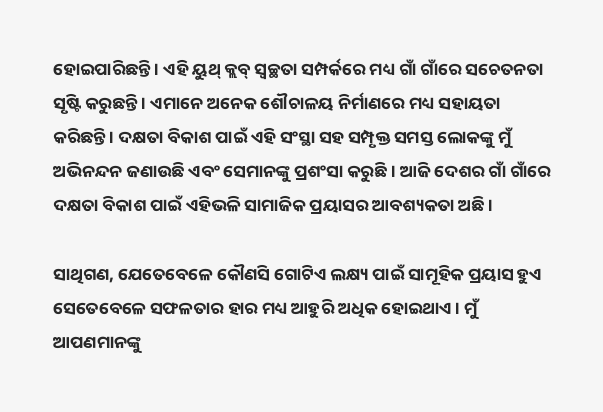ହୋଇପାରିଛନ୍ତି । ଏହି ୟୁଥ୍ କ୍ଲବ୍ ସ୍ୱଚ୍ଛତା ସମ୍ପର୍କରେ ମଧ୍ୟ ଗାଁ ଗାଁରେ ସଚେତନତା ସୃଷ୍ଟି କରୁଛନ୍ତି । ଏମାନେ ଅନେକ ଶୌଚାଳୟ ନିର୍ମାଣରେ ମଧ୍ୟ ସହାୟତା କରିଛନ୍ତି । ଦକ୍ଷତା ବିକାଶ ପାଇଁ ଏହି ସଂସ୍ଥା ସହ ସମ୍ପୃକ୍ତ ସମସ୍ତ ଲୋକଙ୍କୁ ମୁଁ ଅଭିନନ୍ଦନ ଜଣାଉଛି ଏବଂ ସେମାନଙ୍କୁ ପ୍ରଶଂସା କରୁଛି । ଆଜି ଦେଶର ଗାଁ ଗାଁରେ ଦକ୍ଷତା ବିକାଶ ପାଇଁ ଏହିଭଳି ସାମାଜିକ ପ୍ରୟାସର ଆବଶ୍ୟକତା ଅଛି ।

ସାଥିଗଣ, ଯେତେବେଳେ କୌଣସି ଗୋଟିଏ ଲକ୍ଷ୍ୟ ପାଇଁ ସାମୂହିକ ପ୍ରୟାସ ହୁଏ ସେତେବେଳେ ସଫଳତାର ହାର ମଧ୍ୟ ଆହୁରି ଅଧିକ ହୋଇଥାଏ । ମୁଁ ଆପଣମାନଙ୍କୁ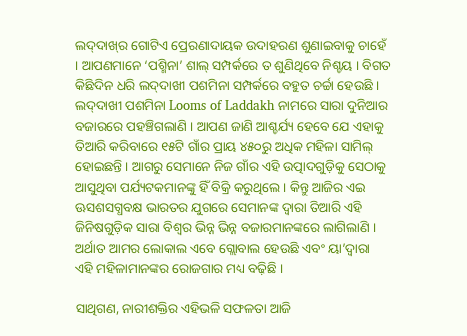ଲଦ୍‌ଦାଖ୍‌ର ଗୋଟିଏ ପ୍ରେରଣାଦାୟକ ଉଦାହରଣ ଶୁଣାଇବାକୁ ଚାହେଁ । ଆପଣମାନେ ‘ପଶ୍ମିନା’ ଶାଲ୍ ସମ୍ପର୍କରେ ତ ଶୁଣିଥିବେ ନିଶ୍ଚୟ । ବିଗତ କିଛିଦିନ ଧରି ଲଦ୍‌ଦାଖୀ ପଶମିନା ସମ୍ପର୍କରେ ବହୁତ ଚର୍ଚ୍ଚା ହେଉଛି । ଲଦ୍‌ଦାଖୀ ପଶମିନା Looms of Laddakh ନାମରେ ସାରା ଦୁନିଆର ବଜାରରେ ପହଞ୍ଚିଗଲାଣି । ଆପଣ ଜାଣି ଆଶ୍ଚର୍ଯ୍ୟ ହେବେ ଯେ ଏହାକୁ ତିଆରି କରିବାରେ ୧୫ଟି ଗାଁର ପ୍ରାୟ ୪୫୦ରୁ ଅଧିକ ମହିଳା ସାମିଲ୍ ହୋଇଛନ୍ତି । ଆଗରୁ ସେମାନେ ନିଜ ଗାଁର ଏହି ଉତ୍ପାଦଗୁଡ଼ିକୁ ସେଠାକୁ ଆସୁଥିବା ପର୍ଯ୍ୟଟକମାନଙ୍କୁ ହିଁ ବିକ୍ରି କରୁଥିଲେ । କିନ୍ତୁ ଆଜିର ଏଇ ଊସଶସଗ୍ଧବକ୍ଷ ଭାରତର ଯୁଗରେ ସେମାନଙ୍କ ଦ୍ୱାରା ତିଆରି ଏହି ଜିନିଷଗୁଡ଼ିକ ସାରା ବିଶ୍ୱର ଭିନ୍ନ ଭିନ୍ନ ବଜାରମାନଙ୍କରେ ଲାଗିଲାଣି । ଅର୍ଥାତ ଆମର ଲୋକାଲ ଏବେ ଗ୍ଲୋବାଲ ହେଉଛି ଏବଂ ୟା’ଦ୍ୱାରା ଏହି ମହିଳାମାନଙ୍କର ରୋଜଗାର ମଧ୍ୟ ବଢ଼ିଛି ।

ସାଥିଗଣ, ନାରୀଶକ୍ତିର ଏହିଭଳି ସଫଳତା ଆଜି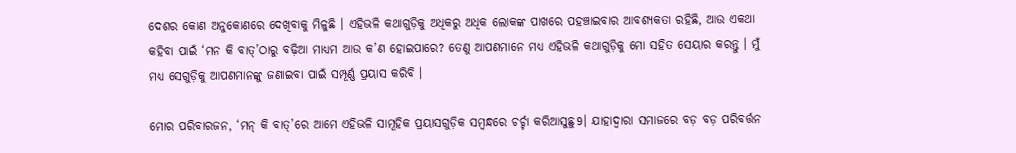ଦେଶର କୋଣ ଅନୁକୋଣରେ ଦେଖିବାକୁ ମିଳୁଛି । ଏହିଭଳି କଥାଗୁଡ଼ିକୁ ଅଧିକରୁ ଅଧିକ ଲୋକଙ୍କ ପାଖରେ ପହଞ୍ଚାଇବାର ଆବଶ୍ୟକତା ରହିଛି, ଆଉ ଏକଥା କହିବା ପାଇଁ ‘ମନ କି ବାତ୍‌’ଠାରୁ ବଢ଼ିଆ ମାଧ୍ୟମ ଆଉ କ’ଣ ହୋଇପାରେ? ତେଣୁ ଆପଣମାନେ ମଧ୍ୟ ଏହିଭଳି କଥାଗୁଡ଼ିକୁ ମୋ ସହିତ ସେୟାର କରନ୍ତୁ । ମୁଁ ମଧ୍ୟ ସେଗୁଡ଼ିକୁ ଆପଣମାନଙ୍କୁ ଜଣାଇବା ପାଇଁ ସମ୍ପୂର୍ଣ୍ଣ ପ୍ରୟାସ କରିବି ।

ମୋର ପରିବାରଜନ, ‘ମନ୍ କି ବାତ୍‌’ରେ ଆମେ ଏହିଭଳି ସାମୂହିକ ପ୍ରୟାସଗୁଡ଼ିକ ସମ୍ବନ୍ଧରେ ଚର୍ଚ୍ଚା କରିଆସୁଛୁ9। ଯାହାଦ୍ୱାରା ସମାଜରେ ବଡ଼ ବଡ଼ ପରିବର୍ତ୍ତନ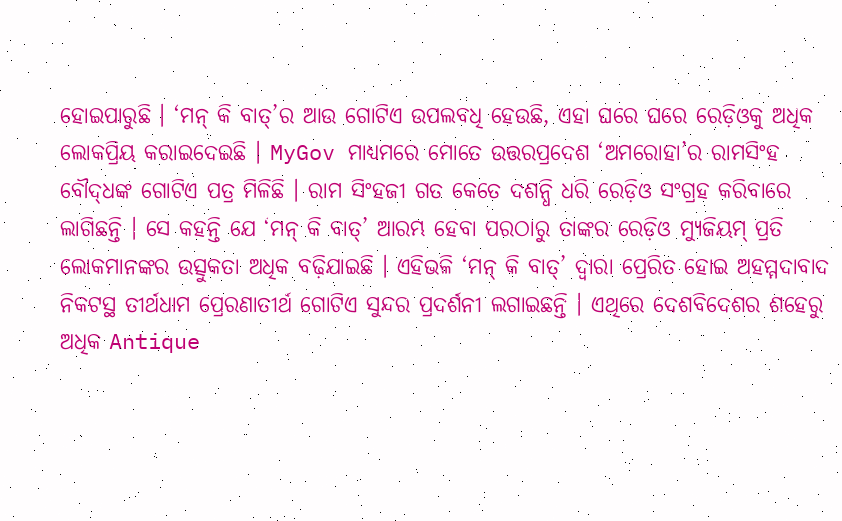ହୋଇପାରୁଛି । ‘ମନ୍ କି ବାତ୍‌’ର ଆଉ ଗୋଟିଏ ଉପଲବଧି ହେଉଛି, ଏହା ଘରେ ଘରେ ରେଡ଼ିଓକୁ ଅଧିକ ଲୋକପ୍ରିୟ କରାଇଦେଇଛି । MyGov ମାଧ୍ୟମରେ ମୋତେ ଉତ୍ତରପ୍ରଦେଶ ‘ଅମରୋହା’ର ରାମସିଂହ ବୌଦ୍‌ଧଙ୍କ ଗୋଟିଏ ପତ୍ର ମିଳିଛି । ରାମ ସିଂହଜୀ ଗତ କେତେ ଦଶନ୍ଧି ଧରି ରେଡ଼ିଓ ସଂଗ୍ରହ କରିବାରେ ଲାଗିଛନ୍ତି । ସେ କହନ୍ତି ଯେ ‘ମନ୍ କି ବାତ୍‌’ ଆରମ୍ଭ ହେବା ପରଠାରୁ ତାଙ୍କର ରେଡ଼ିଓ ମ୍ୟୁଜିୟମ୍ ପ୍ରତି ଲୋକମାନଙ୍କର ଉତ୍ସୁକତା ଅଧିକ ବଢ଼ିଯାଇଛି । ଏହିଭଳି ‘ମନ୍ କି ବାତ୍‌’ ଦ୍ୱାରା ପ୍ରେରିତ ହୋଇ ଅହମ୍ମଦାବାଦ ନିକଟସ୍ଥ ତୀର୍ଥଧାମ ପ୍ରେରଣାତୀର୍ଥ ଗୋଟିଏ ସୁନ୍ଦର ପ୍ରଦର୍ଶନୀ ଲଗାଇଛନ୍ତି । ଏଥିରେ ଦେଶବିଦେଶର ଶହେରୁ ଅଧିକ Antique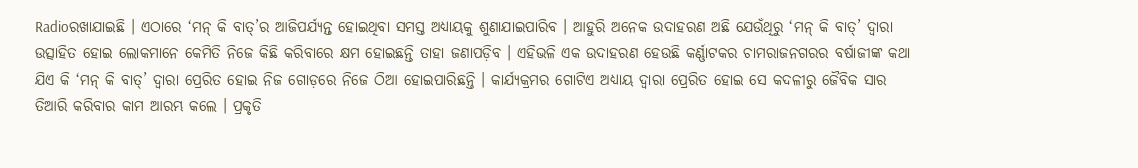Radioରଖାଯାଇଛି । ଏଠାରେ ‘ମନ୍ କି ବାତ୍‌’ର ଆଜିପର୍ଯ୍ୟନ୍ତ ହୋଇଥିବା ସମସ୍ତ ଅଧ୍ୟାୟକୁ ଶୁଣାଯାଇପାରିବ । ଆହୁରି ଅନେକ ଉଦାହରଣ ଅଛି ଯେଉଁଥିରୁ ‘ମନ୍ କି ବାତ୍‌’ ଦ୍ୱାରା ଉତ୍ସାହିତ ହୋଇ ଲୋକମାନେ କେମିତି ନିଜେ କିଛି କରିବାରେ କ୍ଷମ ହୋଇଛନ୍ତି ତାହା ଜଣାପଡ଼ିବ । ଏହିଭଳି ଏକ ଉଦାହରଣ ହେଉଛି କର୍ଣ୍ଣାଟକର ଚାମରାଜନଗରର ବର୍ଷାଜୀଙ୍କ କଥା ଯିଏ କି ‘ମନ୍ କି ବାତ୍‌’ ଦ୍ୱାରା ପ୍ରେରିତ ହୋଇ ନିଜ ଗୋଡ଼ରେ ନିଜେ ଠିଆ ହୋଇପାରିଛନ୍ତି । କାର୍ଯ୍ୟକ୍ରମର ଗୋଟିଏ ଅଧ୍ୟାୟ ଦ୍ୱାରା ପ୍ରେରିତ ହୋଇ ସେ କଦଳୀରୁ ଜୈବିକ ସାର ତିଆରି କରିବାର କାମ ଆରମ୍ଭ କଲେ । ପ୍ରକୃତି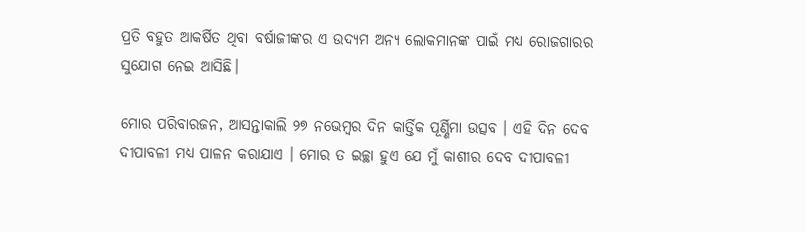ପ୍ରତି ବହୁତ ଆକର୍ଷିତ ଥିବା ବର୍ଷାଜୀଙ୍କର ଏ ଉଦ୍ୟମ ଅନ୍ୟ ଲୋକମାନଙ୍କ ପାଇଁ ମଧ୍ୟ ରୋଜଗାରର ସୁଯୋଗ ନେଇ ଆସିଛି।

ମୋର ପରିବାରଜନ, ଆସନ୍ତାକାଲି ୨୭ ନଭେମ୍ବର ଦିନ କାର୍ତ୍ତିକ ପୂର୍ଣ୍ଣିମା ଉତ୍ସବ । ଏହି ଦିନ ଦେବ ଦୀପାବଳୀ ମଧ୍ୟ ପାଳନ କରାଯାଏ । ମୋର ତ ଇଚ୍ଛା ହୁଏ ଯେ ମୁଁ କାଶୀର ଦେବ ଦୀପାବଳୀ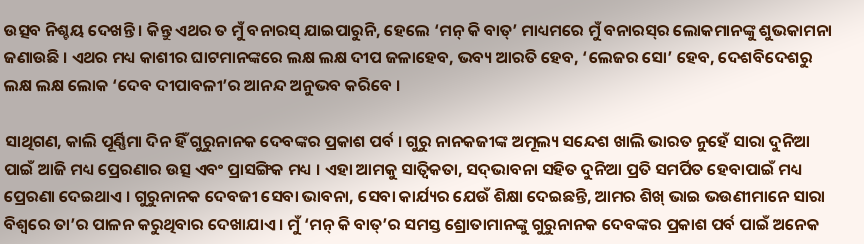ଉତ୍ସବ ନିଶ୍ଚୟ ଦେଖନ୍ତି । କିନ୍ତୁ ଏଥର ତ ମୁଁ ବନାରସ୍ ଯାଇପାରୁନି, ହେଲେ ‘ମନ୍ କି ବାତ୍‌’ ମାଧ୍ୟମରେ ମୁଁ ବନାରସ୍‌ର ଲୋକମାନଙ୍କୁ ଶୁଭକାମନା ଜଣାଉଛି । ଏଥର ମଧ୍ୟ କାଶୀର ଘାଟମାନଙ୍କରେ ଲକ୍ଷ ଲକ୍ଷ ଦୀପ ଜଳାହେବ, ଭବ୍ୟ ଆରତି ହେବ, ‘ଲେଜର ସୋ’ ହେବ, ଦେଶବିଦେଶରୁ ଲକ୍ଷ ଲକ୍ଷ ଲୋକ ‘ଦେବ ଦୀପାବଳୀ’ର ଆନନ୍ଦ ଅନୁଭବ କରିବେ ।

ସାଥିଗଣ, କାଲି ପୂର୍ଣ୍ଣିମା ଦିନ ହିଁ ଗୁରୁନାନକ ଦେବଙ୍କର ପ୍ରକାଶ ପର୍ବ । ଗୁରୁ ନାନକଜୀଙ୍କ ଅମୂଲ୍ୟ ସନ୍ଦେଶ ଖାଲି ଭାରତ ନୁହେଁ ସାରା ଦୁନିଆ ପାଇଁ ଆଜି ମଧ୍ୟ ପ୍ରେରଣାର ଉତ୍ସ ଏବଂ ପ୍ରାସଙ୍ଗିକ ମଧ୍ୟ । ଏହା ଆମକୁ ସାତ୍ୱିକତା, ସଦ୍‌ଭାବନା ସହିତ ଦୁନିଆ ପ୍ରତି ସମର୍ପିତ ହେବାପାଇଁ ମଧ୍ୟ ପ୍ରେରଣା ଦେଇଥାଏ । ଗୁରୁନାନକ ଦେବଜୀ ସେବା ଭାବନା, ସେବା କାର୍ଯ୍ୟର ଯେଉଁ ଶିକ୍ଷା ଦେଇଛନ୍ତି, ଆମର ଶିଖ୍ ଭାଇ ଭଉଣୀମାନେ ସାରା ବିଶ୍ୱରେ ତା’ର ପାଳନ କରୁଥିବାର ଦେଖାଯାଏ । ମୁଁ ‘ମନ୍ କି ବାତ୍‌’ର ସମସ୍ତ ଶ୍ରୋତାମାନଙ୍କୁ ଗୁରୁନାନକ ଦେବଙ୍କର ପ୍ରକାଶ ପର୍ବ ପାଇଁ ଅନେକ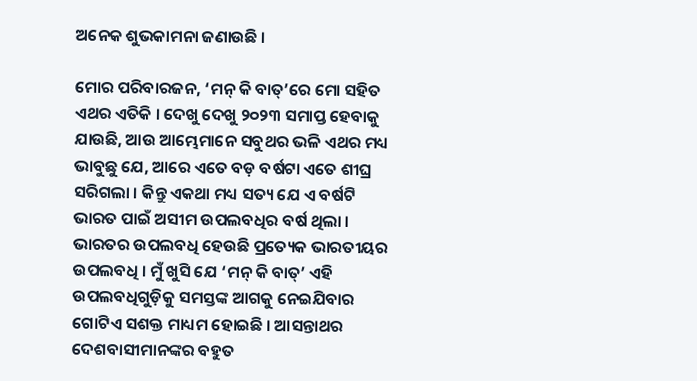ଅନେକ ଶୁଭକାମନା ଜଣାଉଛି ।

ମୋର ପରିବାରଜନ, ‘ମନ୍ କି ବାତ୍‌’ରେ ମୋ ସହିତ ଏଥର ଏତିକି । ଦେଖୁ ଦେଖୁ ୨୦୨୩ ସମାପ୍ତ ହେବାକୁ ଯାଉଛି, ଆଉ ଆମ୍ଭେମାନେ ସବୁଥର ଭଳି ଏଥର ମଧ୍ୟ ଭାବୁଛୁ ଯେ, ଆରେ ଏତେ ବଡ଼ ବର୍ଷଟା ଏତେ ଶୀଘ୍ର ସରିଗଲା । କିନ୍ତୁ ଏକଥା ମଧ୍ୟ ସତ୍ୟ ଯେ ଏ ବର୍ଷଟି ଭାରତ ପାଇଁ ଅସୀମ ଉପଲବଧିର ବର୍ଷ ଥିଲା । ଭାରତର ଉପଲବଧି ହେଉଛି ପ୍ରତ୍ୟେକ ଭାରତୀୟର ଉପଲବଧି । ମୁଁ ଖୁସି ଯେ ‘ମନ୍ କି ବାତ୍‌’ ଏହି ଉପଲବଧିଗୁଡ଼ିକୁ ସମସ୍ତଙ୍କ ଆଗକୁ ନେଇଯିବାର ଗୋଟିଏ ସଶକ୍ତ ମାଧ୍ୟମ ହୋଇଛି । ଆସନ୍ତାଥର ଦେଶବାସୀମାନଙ୍କର ବହୁତ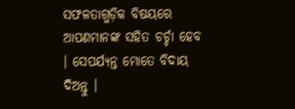ସଫଳତାଗୁଡ଼ିକ ବିଷୟରେ ଆପଣମାନଙ୍କ ସହିତ ଚର୍ଚ୍ଚା ହେବ । ସେପର୍ଯ୍ୟନ୍ତ ମୋତେ ବିଦାୟ ଦିଅନ୍ତୁ ।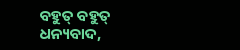ବହୁତ୍ ବହୁତ୍ ଧନ୍ୟବାଦ,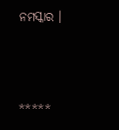ନମସ୍କାର ।



*****